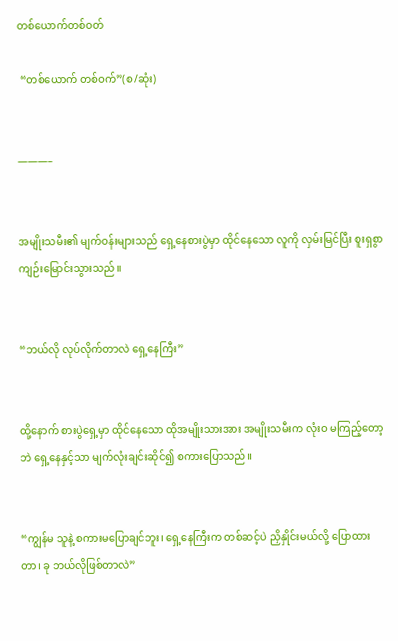တစ်ယောက်တစ်ဝတ်

 “တစ်ယောက် တစ်ဝက်”(စ/ဆုံး)


———–


အမျိုးသမီး၏ မျက်ဝန်းများသည် ရှေ့နေစားပွဲမှာ ထိုင်နေသော လူကို လှမ်းမြင်ပြီး စူးရှစွာ ကျဉ်းမြောင်းသွားသည်။


“ဘယ်လို လုပ်လိုက်တာလဲ ရှေ့နေကြီး”


ထို့နောက် စားပွဲရှေ့မှာ ထိုင်နေသော ထိုအမျိုးသားအား အမျိုးသမီးက လုံးဝ မကြည့်တော့ဘဲ ရှေ့နေနှင့်သာ မျက်လုံးချင်းဆိုင်၍ စကားပြောသည်။


“ကျွန်မ သူနဲ့ စကားမပြောချင်ဘူး၊ ရှေ့နေကြီးက တစ်ဆင့်ပဲ ညှိနှိုင်းမယ်လို့ ပြောထားတာ၊ ခု ဘယ်လိုဖြစ်တာလဲ”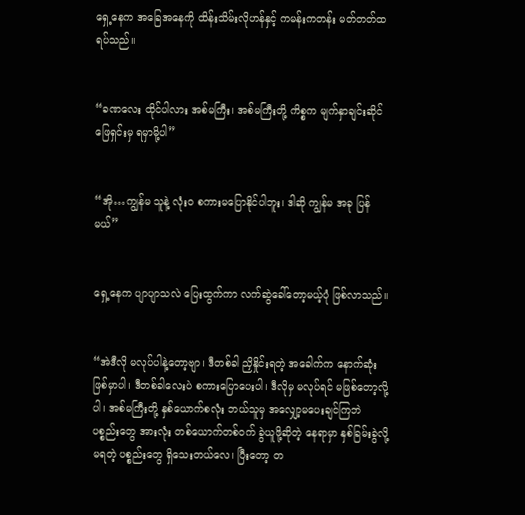ရှေ့နေက အခြေအနေကို ထိန်းသိမ်းလိုဟန်နှင့် ကမန်းကတန်း မတ်တတ်ထ ရပ်သည်။


“ခဏလေး ထိုင်ပါလား အစ်မကြီး၊ အစ်မကြီးတို့ ကိစ္စက မျက်နှာချင်းဆိုင် ဖြေရှင်းမှ ရမှာမို့ပါ”


“အို…ကျွန်မ သူနဲ့ လုံးဝ စကားမပြောနိုင်ပါဘူး၊ ဒါဆို ကျွန်မ အခု ပြန်မယ်”


ရှေ့နေက ပျာပျာသလဲ ပြေးထွက်ကာ လက်ဆွဲခေါ်တော့မယ့်ပုံ ဖြစ်လာသည်။


“အဲဒီလို မလုပ်ပါနဲ့တော့ဗျာ၊ ဒီတစ်ခါ ညှိနှိုင်းရတဲ့ အခေါက်က နောက်ဆုံး ဖြစ်မှာပါ၊ ဒီတစ်ခါလေးပဲ စကားပြောပေးပါ၊ ဒီလိုမှ မလုပ်ရင် မဖြစ်တော့လို့ပါ၊ အစ်မကြီးတို့ နှစ်ယောက်စလုံး ဘယ်သူမှ အလျှော့မပေးချင်ကြဘဲ ပစ္စည်းတွေ အားလုံး တစ်ယောက်တစ်ဝက် ခွဲယူဖို့ဆိုတဲ့ နေရာမှာ နှစ်ခြမ်းခွဲလို့ မရတဲ့ ပစ္စည်းတွေ ရှိသေးတယ်လေ၊ ပြီးတော့ တ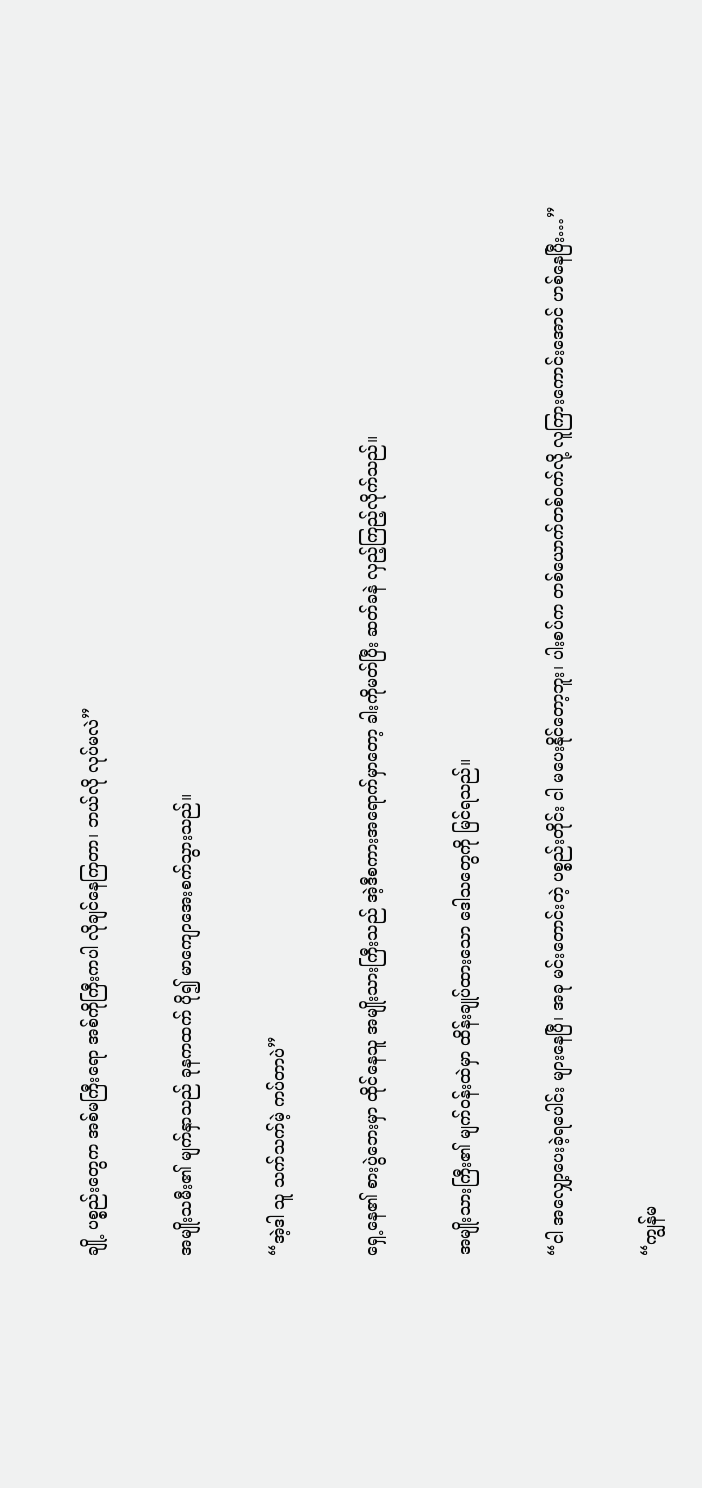ချို့ ပစ္စည်းတွေက အစ်မကြီးရော အစ်ကိုကြီးကပါ လိုချင်နေကြတာ၊ ဘယ်လို လုပ်မလဲ”


အမျိုးသမီး၏ မျက်နှာသည် ခုနကထက် ပို၍ မာကျောအေးစက်သွားသည်။


“အဲ့ဒါ သူ သက်သက်မဲ့ ကပ်တာပဲ”


ရှေ့နေ၏ စားပွဲဘေးမှာ ထိုင်နေသူ အမျိုးသားကြီးသည် အဲ့ဒီစကားအရောက်မှာတော့ ခါးကိုမတ်ပြီး ဆတ်ခနဲ လှည့်ကြည့်လိုက်သည်။


အမျိုးသားကြီး၏ မျက်ဝန်းထဲမှာ ထိန်းချုပ်ထားသော ဒေါသတွေကို မြင်ရသည်။


“ငါ အလျှော့ပေးခဲ့ရပေါင်း များနေပြီ၊ အခု မင်းတောင်းတဲ့ ပစ္စည်းတိုင်း ငါ မပေးနိုင်တော့ဘူး၊ ပါးစပ်က တစ်ယောက်တစ်ဝက်လို့ လူကြားကောင်းအောင် ဟစ်နေပြီး…”


“ကျွန်မ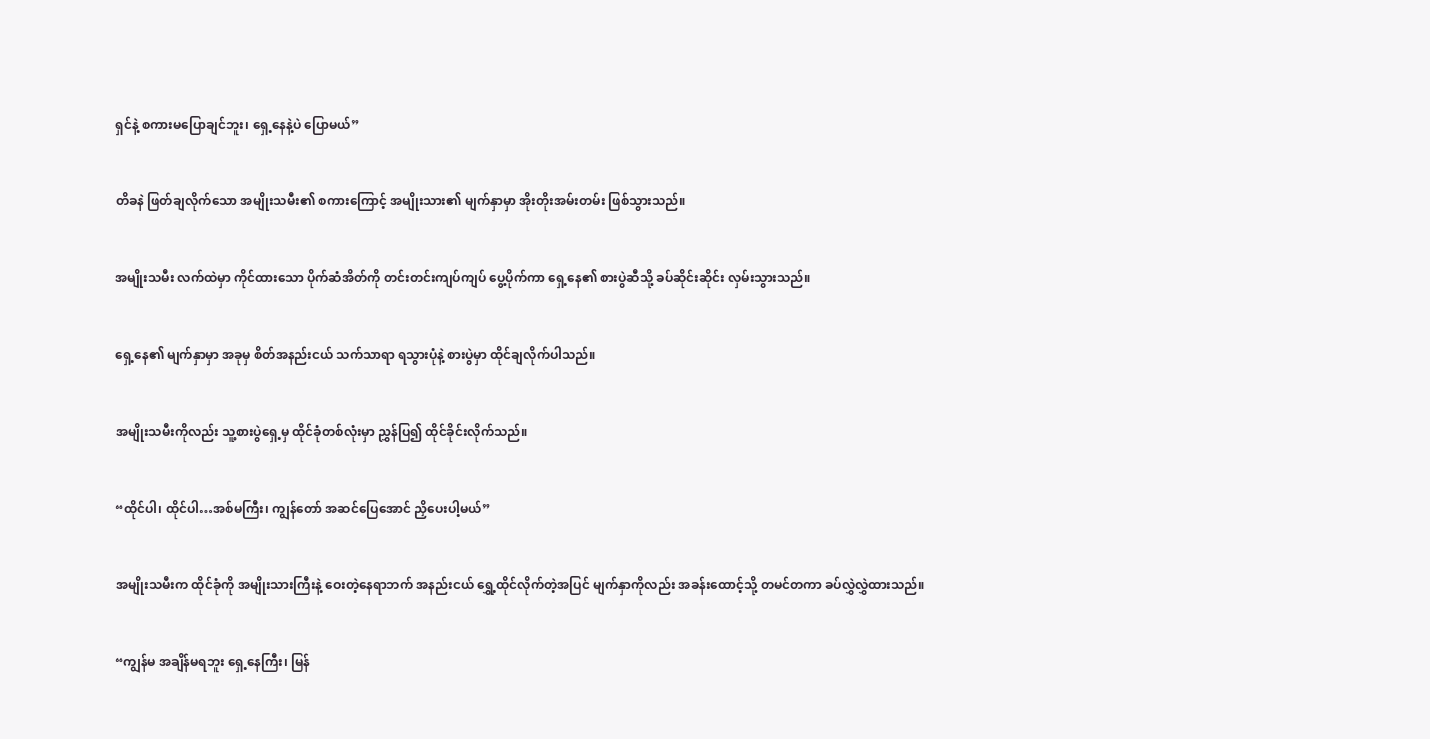ရှင်နဲ့ စကားမပြောချင်ဘူး၊ ရှေ့နေနဲ့ပဲ ပြောမယ်”


တိခနဲ ဖြတ်ချလိုက်သော အမျိုးသမီး၏ စကားကြောင့် အမျိုးသား၏ မျက်နှာမှာ အိုးတိုးအမ်းတမ်း ဖြစ်သွားသည်။


အမျိုးသမီး လက်ထဲမှာ ကိုင်ထားသော ပိုက်ဆံအိတ်ကို တင်းတင်းကျပ်ကျပ် ပွေ့ပိုက်ကာ ရှေ့နေ၏ စားပွဲဆီသို့ ခပ်ဆိုင်းဆိုင်း လှမ်းသွားသည်။


ရှေ့နေ၏ မျက်နှာမှာ အခုမှ စိတ်အနည်းငယ် သက်သာရာ ရသွားပုံနဲ့ စားပွဲမှာ ထိုင်ချလိုက်ပါသည်။


အမျိုးသမီးကိုလည်း သူ့စားပွဲရှေ့မှ ထိုင်ခုံတစ်လုံးမှာ ညွှန်ပြ၍ ထိုင်ခိုင်းလိုက်သည်။


“ထိုင်ပါ၊ ထိုင်ပါ…အစ်မကြီး၊ ကျွန်တော် အဆင်ပြေအောင် ညှိပေးပါ့မယ်”


အမျိုးသမီးက ထိုင်ခုံကို အမျိုးသားကြီးနဲ့ ဝေးတဲ့နေရာဘက် အနည်းငယ် ရွှေ့ထိုင်လိုက်တဲ့အပြင် မျက်နှာကိုလည်း အခန်းထောင့်သို့ တမင်တကာ ခပ်လွှဲလွှဲထားသည်။


“ကျွန်မ အချိန်မရဘူး ရှေ့နေကြီး၊ မြန်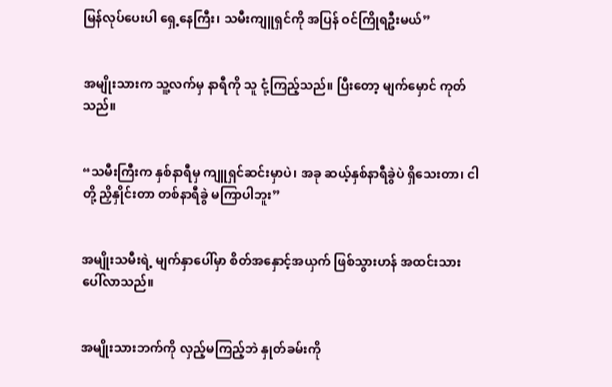မြန်လုပ်ပေးပါ ရှေ့နေကြီး၊ သမီးကျူရှင်ကို အပြန် ဝင်ကြိုရဦးမယ်”


အမျိုးသားက သူ့လက်မှ နာရီကို သူ ငုံ့ကြည့်သည်။ ပြီးတော့ မျက်မှောင် ကုတ်သည်။


“သမီးကြီးက နှစ်နာရီမှ ကျူရှင်ဆင်းမှာပဲ၊ အခု ဆယ့်နှစ်နာရီခွဲပဲ ရှိသေးတာ၊ ငါတို့ ညှိနှိုင်းတာ တစ်နာရီခွဲ မကြာပါဘူး”


အမျိုးသမီးရဲ့ မျက်နှာပေါ်မှာ စိတ်အနှောင့်အယှက် ဖြစ်သွားဟန် အထင်းသား ပေါ်လာသည်။


အမျိုးသားဘက်ကို လှည့်မကြည့်ဘဲ နှုတ်ခမ်းကို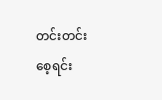တင်းတင်းစေ့ရင်း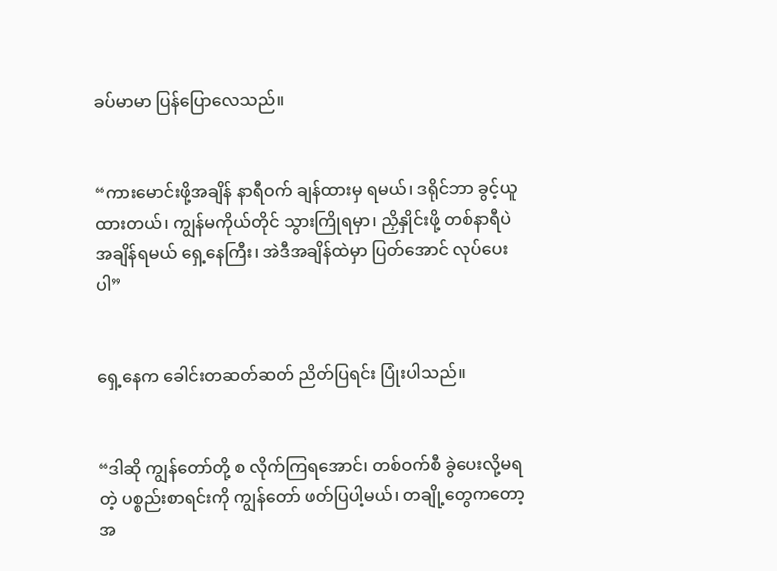ခပ်မာမာ ပြန်ပြောလေသည်။


“ကားမောင်းဖို့အချိန် နာရီဝက် ချန်ထားမှ ရမယ်၊ ဒရိုင်ဘာ ခွင့်ယူထားတယ်၊ ကျွန်မကိုယ်တိုင် သွားကြိုရမှာ၊ ညှိနှိုင်းဖို့ တစ်နာရီပဲ အချိန်ရမယ် ရှေ့နေကြီး၊ အဲဒီအချိန်ထဲမှာ ပြတ်အောင် လုပ်ပေးပါ”


ရှေ့နေက ခေါင်းတဆတ်ဆတ် ညိတ်ပြရင်း ပြုံးပါသည်။


“ဒါဆို ကျွန်တော်တို့ စ လိုက်ကြရအောင်၊ တစ်ဝက်စီ ခွဲပေးလို့မရတဲ့ ပစ္စည်းစာရင်းကို ကျွန်တော် ဖတ်ပြပါ့မယ်၊ တချို့တွေကတော့ အ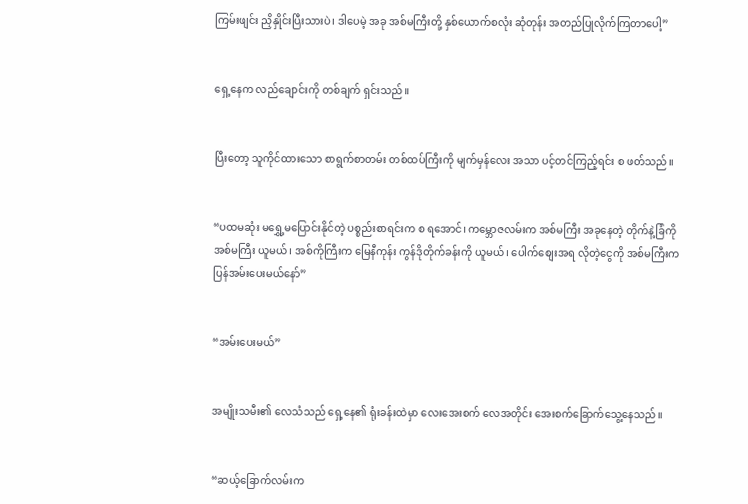ကြမ်းဖျင်း ညှိနှိုင်းပြီးသားပဲ၊ ဒါပေမဲ့ အခု အစ်မကြီးတို့ နှစ်ယောက်စလုံး ဆုံတုန်း အတည်ပြုလိုက်ကြတာပေါ့”


ရှေ့နေက လည်ချောင်းကို တစ်ချက် ရှင်းသည်။


ပြီးတော့ သူကိုင်ထားသော စာရွက်စာတမ်း တစ်ထပ်ကြီးကို မျက်မှန်လေး အသာ ပင့်တင်ကြည့်ရင်း စ ဖတ်သည်။


“ပထမဆုံး မရွှေ့မပြောင်းနိုင်တဲ့ ပစ္စည်းစာရင်းက စ ရအောင်၊ ကမ္ဘောဇလမ်းက အစ်မကြီး အခုနေတဲ့ တိုက်နဲ့ခြံကို အစ်မကြီး ယူမယ်၊ အစ်ကိုကြီးက မြေနီကုန်း ကွန်ဒိုတိုက်ခန်းကို ယူမယ်၊ ပေါက်စျေးအရ လိုတဲ့ငွေကို အစ်မကြီးက ပြန်အမ်းပေးမယ်နော်”


“အမ်းပေးမယ်”


အမျိုးသမီး၏ လေသံသည် ရှေ့နေ၏ ရုံးခန်းထဲမှာ လေးအေးစက် လေအတိုင်း အေးစက်ခြောက်သွေ့နေသည်။


“ဆယ့်ခြောက်လမ်းက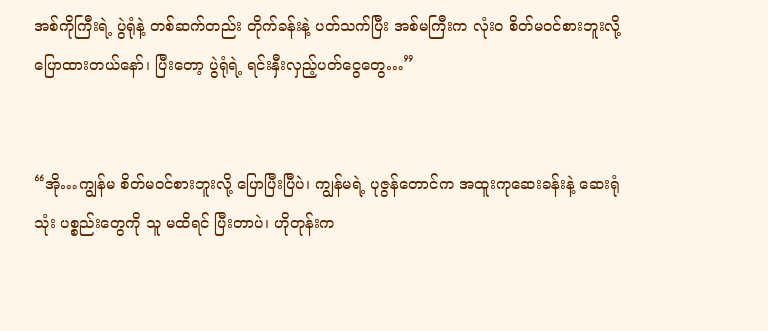အစ်ကိုကြီးရဲ့ ပွဲရုံနဲ့ တစ်ဆက်တည်း တိုက်ခန်းနဲ့ ပတ်သက်ပြီး အစ်မကြီးက လုံးဝ စိတ်မဝင်စားဘူးလို့ ပြောထားတယ်နော်၊ ပြီးတော့ ပွဲရုံရဲ့ ရင်းနှီးလှည့်ပတ်ငွေတွေ…”


“အို…ကျွန်မ စိတ်မဝင်စားဘူးလို့ ပြောပြီးပြီပဲ၊ ကျွန်မရဲ့ ပုဇွန်တောင်က အထူးကုဆေးခန်းနဲ့ ဆေးရုံသုံး ပစ္စည်းတွေကို သူ မထိရင် ပြီးတာပဲ၊ ဟိုတုန်းက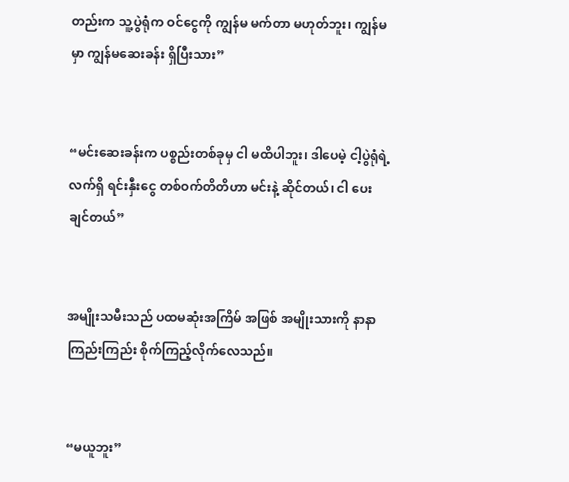တည်းက သူ့ပွဲရုံက ဝင်ငွေကို ကျွန်မ မက်တာ မဟုတ်ဘူး၊ ကျွန်မမှာ ကျွန်မဆေးခန်း ရှိပြီးသား”


“မင်းဆေးခန်းက ပစ္စည်းတစ်ခုမှ ငါ မထိပါဘူး၊ ဒါပေမဲ့ ငါ့ပွဲရုံရဲ့ လက်ရှိ ရင်းနှီးငွေ တစ်ဝက်တိတိဟာ မင်းနဲ့ ဆိုင်တယ်၊ ငါ ပေးချင်တယ်”


အမျိုးသမီးသည် ပထမဆုံးအကြိမ် အဖြစ် အမျိုးသားကို နာနာကြည်းကြည်း စိုက်ကြည့်လိုက်လေသည်။


“မယူဘူး”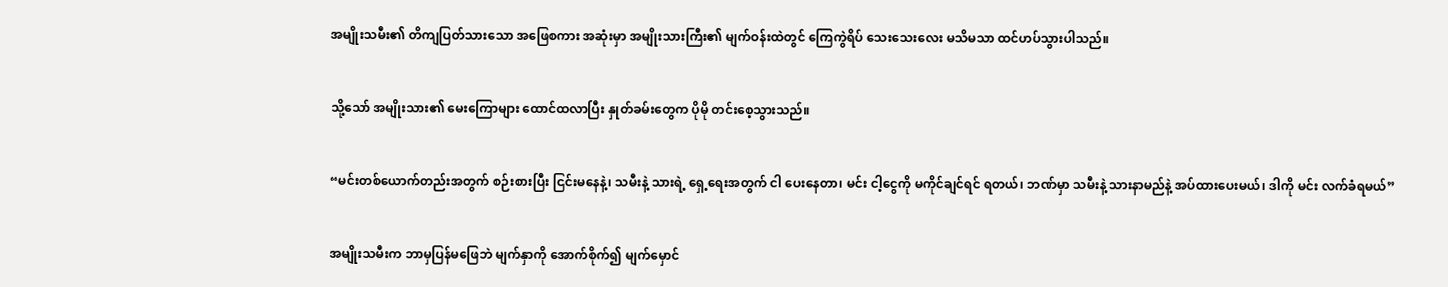အမျိုးသမီး၏ တိကျပြတ်သားသော အဖြေစကား အဆုံးမှာ အမျိုးသားကြီး၏ မျက်ဝန်းထဲတွင် ကြေကွဲရိပ် သေးသေးလေး မသိမသာ ထင်ဟပ်သွားပါသည်။


သို့သော် အမျိုးသား၏ မေးကြောများ ထောင်ထလာပြီး နှုတ်ခမ်းတွေက ပိုမို တင်းစေ့သွားသည်။


“မင်းတစ်ယောက်တည်းအတွက် စဉ်းစားပြီး ငြင်းမနေနဲ့၊ သမီးနဲ့ သားရဲ့ ရှေ့ရေးအတွက် ငါ ပေးနေတာ၊ မင်း ငါ့ငွေကို မကိုင်ချင်ရင် ရတယ်၊ ဘဏ်မှာ သမီးနဲ့ သားနာမည်နဲ့ အပ်ထားပေးမယ်၊ ဒါကို မင်း လက်ခံရမယ်”


အမျိုးသမီးက ဘာမှပြန်မဖြေဘဲ မျက်နှာကို အောက်စိုက်၍ မျက်မှောင်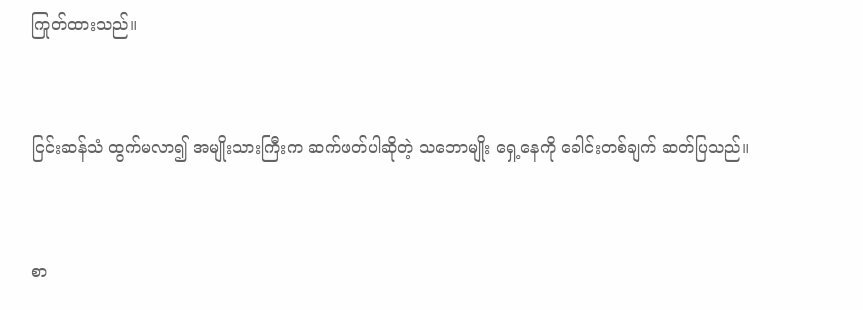ကြုတ်ထားသည်။


ငြင်းဆန်သံ ထွက်မလာ၍ အမျိုးသားကြီးက ဆက်ဖတ်ပါဆိုတဲ့ သဘောမျိုး ရှေ့နေကို ခေါင်းတစ်ချက် ဆတ်ပြသည်။


စာ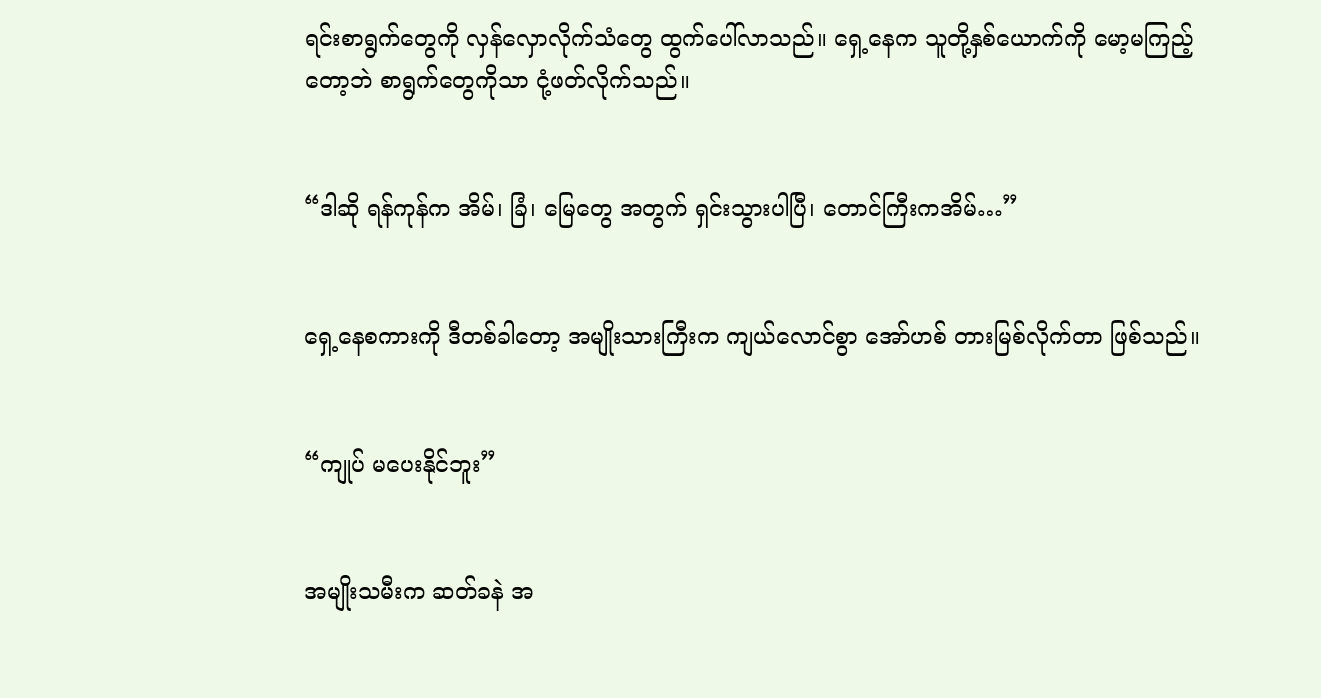ရင်းစာရွက်တွေကို လှန်လှောလိုက်သံတွေ ထွက်ပေါ်လာသည်။ ရှေ့နေက သူတို့နှစ်ယောက်ကို မော့မကြည့်တော့ဘဲ စာရွက်တွေကိုသာ ငုံ့ဖတ်လိုက်သည်။


“ဒါဆို ရန်ကုန်က အိမ်၊ ခြံ၊ မြေတွေ အတွက် ရှင်းသွားပါပြီ၊ တောင်ကြီးကအိမ်…”


ရှေ့နေစကားကို ဒီတစ်ခါတော့ အမျိုးသားကြီးက ကျယ်လောင်စွာ အော်ဟစ် တားမြစ်လိုက်တာ ဖြစ်သည်။


“ကျုပ် မပေးနိုင်ဘူး”


အမျိုးသမီးက ဆတ်ခနဲ အ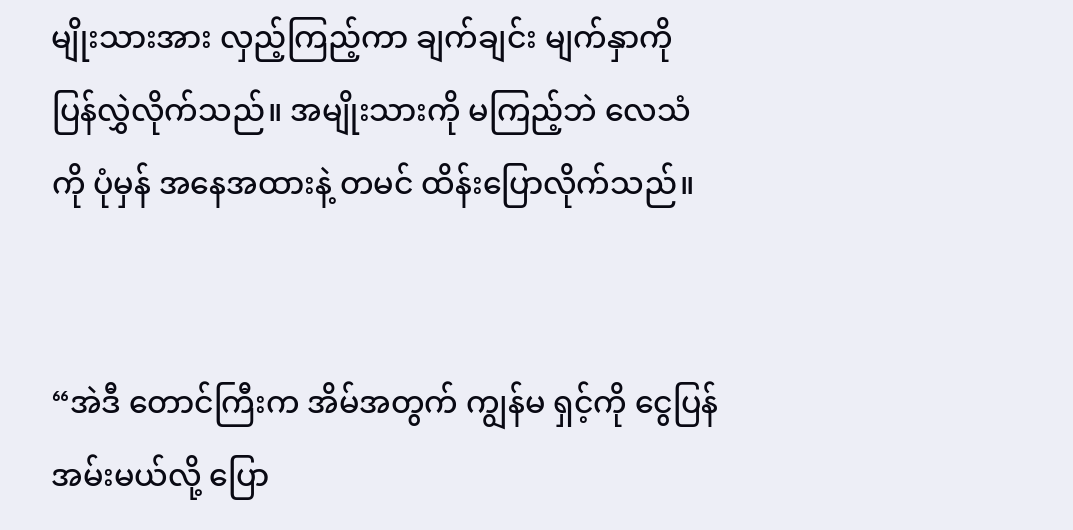မျိုးသားအား လှည့်ကြည့်ကာ ချက်ချင်း မျက်နှာကို ပြန်လွှဲလိုက်သည်။ အမျိုးသားကို မကြည့်ဘဲ လေသံကို ပုံမှန် အနေအထားနဲ့ တမင် ထိန်းပြောလိုက်သည်။


“အဲဒီ တောင်ကြီးက အိမ်အတွက် ကျွန်မ ရှင့်ကို ငွေပြန်အမ်းမယ်လို့ ပြော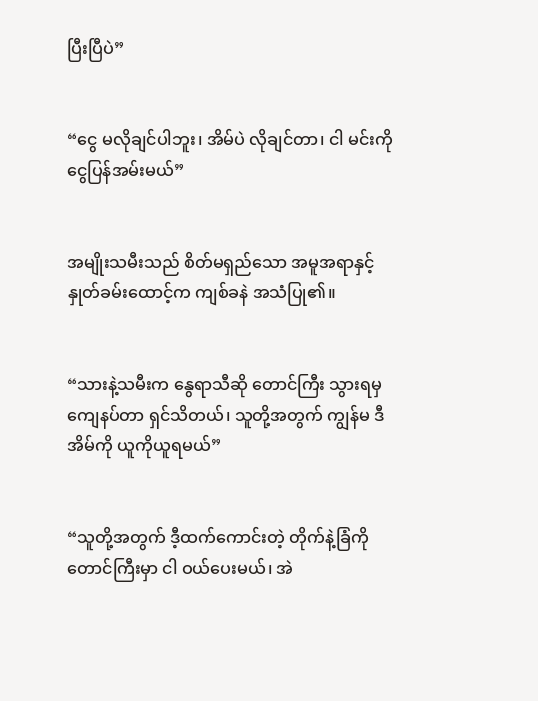ပြီးပြီပဲ”


“ငွေ မလိုချင်ပါဘူး၊ အိမ်ပဲ လိုချင်တာ၊ ငါ မင်းကို ငွေပြန်အမ်းမယ်”


အမျိုးသမီးသည် စိတ်မရှည်သော အမူအရာနှင့် နှုတ်ခမ်းထောင့်က ကျစ်ခနဲ အသံပြု၏။


“သားနဲ့သမီးက နွေရာသီဆို တောင်ကြီး သွားရမှ ကျေနပ်တာ ရှင်သိတယ်၊ သူတို့အတွက် ကျွန်မ ဒီအိမ်ကို ယူကိုယူရမယ်”


“သူတို့အတွက် ဒီ့ထက်ကောင်းတဲ့ တိုက်နဲ့ခြံကို တောင်ကြီးမှာ ငါ ဝယ်ပေးမယ်၊ အဲ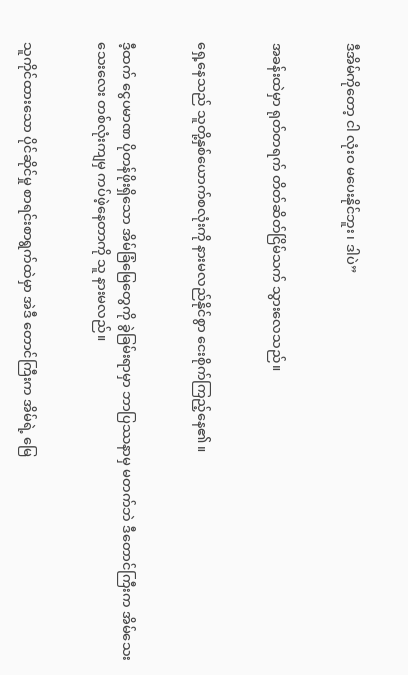ဒီအိမ်ကိုတော့ ငါ လုံးဝ မပေးနိုင်ဘူး၊ ဒါပဲ”


အခန်းထဲမှာ ရုတ်တရက် တိတ်ဆိတ်ငြိမ်သက် သွားလေသည်။


ရှေ့နေသည် သူတို့နှစ်ယောက်စလုံးကို နားမလည်နိုင်စွာ ငေးစိုက်ကြည့်နေ၏။


ဒီ့ထက် ငွေပမာဏ ပိုတန်ဖိုးရှိသော အိမ်ခြံမြေတွေကို ခွဲခြမ်းရာမှာ ဘာပြဿနာမှ မတက်ဘဲ ဒီတောင်ကြီးက အိမ်သေးသေးလေး တစ်လုံးကျမှ ကပ်ဖဲ့နေတာကို သူ နားမလည်။


သူကိုင်ထားသော ပိုင်ဆိုင်မှု စာရင်းစာရွက်ထဲမှာ အဲဒီ တောင်ကြီးက အိမ်ရဲ့ မြေ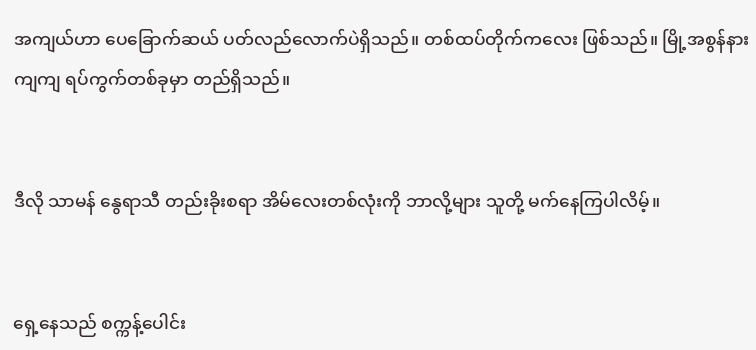အကျယ်ဟာ ပေခြောက်ဆယ် ပတ်လည်လောက်ပဲရှိသည်။ တစ်ထပ်တိုက်ကလေး ဖြစ်သည်။ မြို့အစွန်နားကျကျ ရပ်ကွက်တစ်ခုမှာ တည်ရှိသည်။


ဒီလို သာမန် နွေရာသီ တည်းခိုးစရာ အိမ်လေးတစ်လုံးကို ဘာလို့များ သူတို့ မက်နေကြပါလိမ့်။


ရှေ့နေသည် စက္ကန့်ပေါင်း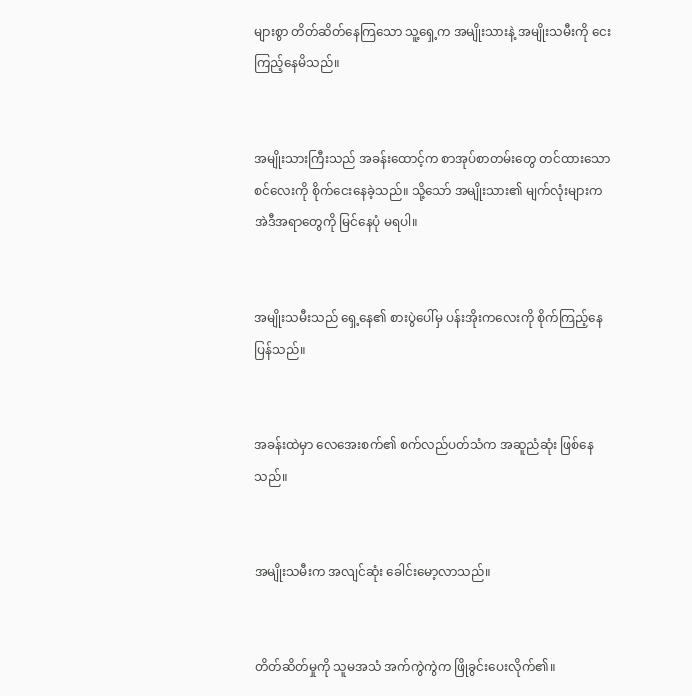များစွာ တိတ်ဆိတ်နေကြသော သူ့ရှေ့က အမျိုးသားနဲ့ အမျိုးသမီးကို ငေးကြည့်နေမိသည်။


အမျိုးသားကြီးသည် အခန်းထောင့်က စာအုပ်စာတမ်းတွေ တင်ထားသော စင်လေးကို စိုက်ငေးနေခဲ့သည်။ သို့သော် အမျိုးသား၏ မျက်လုံးများက အဲဒီအရာတွေကို မြင်နေပုံ မရပါ။


အမျိုးသမီးသည် ရှေ့နေ၏ စားပွဲပေါ်မှ ပန်းအိုးကလေးကို စိုက်ကြည့်နေပြန်သည်။


အခန်းထဲမှာ လေအေးစက်၏ စက်လည်ပတ်သံက အဆူညံဆုံး ဖြစ်နေသည်။


အမျိုးသမီးက အလျင်ဆုံး ခေါင်းမော့လာသည်။


တိတ်ဆိတ်မှုကို သူမအသံ အက်ကွဲကွဲက ဖြိုခွင်းပေးလိုက်၏။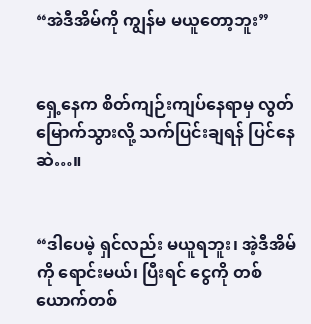“အဲဒီအိမ်ကို ကျွန်မ မယူတော့ဘူး”


ရှေ့နေက စိတ်ကျဉ်းကျပ်နေရာမှ လွတ်မြောက်သွားလို့ သက်ပြင်းချရန် ပြင်နေဆဲ…။


“ဒါပေမဲ့ ရှင်လည်း မယူရဘူး၊ အဲ့ဒီအိမ်ကို ရောင်းမယ်၊ ပြီးရင် ငွေကို တစ်ယောက်တစ်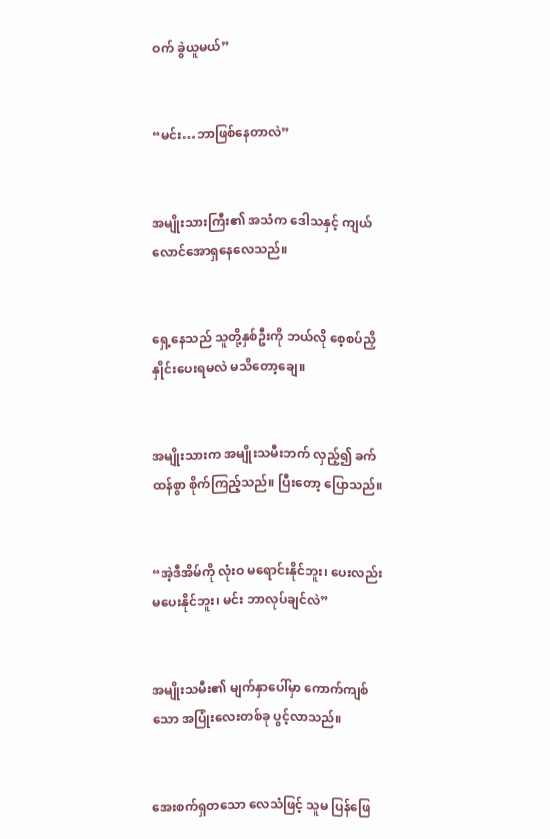ဝက် ခွဲယူမယ်”


“မင်း…ဘာဖြစ်နေတာလဲ”


အမျိုးသားကြီး၏ အသံက ဒေါသနှင့် ကျယ်လောင်အောရှနေလေသည်။


ရှေ့နေသည် သူတို့နှစ်ဦးကို ဘယ်လို စေ့စပ်ညှိနှိုင်းပေးရမလဲ မသိတော့ချေ။


အမျိုးသားက အမျိုးသမီးဘက် လှည့်၍ ခက်ထန်စွာ စိုက်ကြည့်သည်။ ပြီးတော့ ပြောသည်။


“အဲ့ဒီအိမ်ကို လုံးဝ မရောင်းနိုင်ဘူး၊ ပေးလည်း မပေးနိုင်ဘူး၊ မင်း ဘာလုပ်ချင်လဲ”


အမျိုးသမီး၏ မျက်နှာပေါ်မှာ ကောက်ကျစ်သော အပြုံးလေးတစ်ခု ပွင့်လာသည်။


အေးစက်ရှတသော လေသံဖြင့် သူမ ပြန်ဖြေ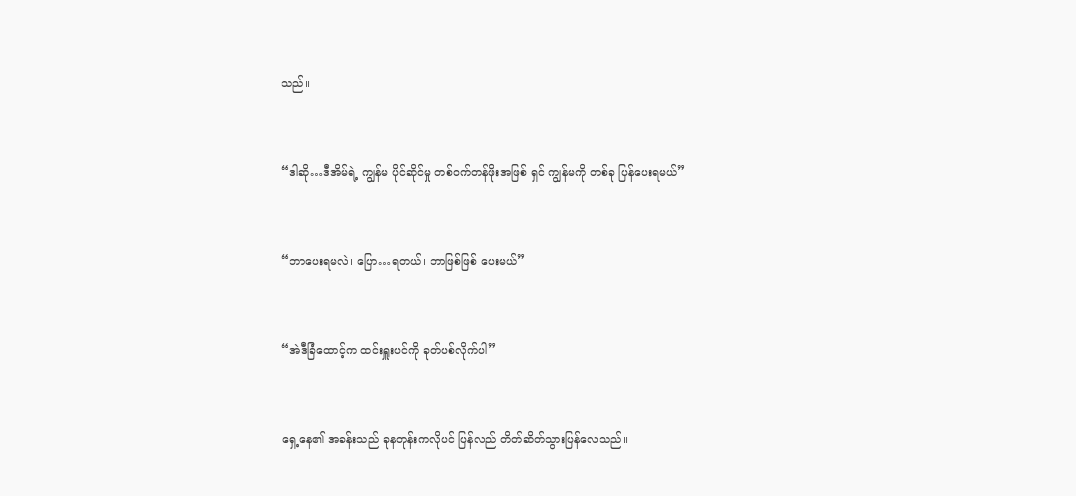သည်။


“ဒါဆို…ဒီအိမ်ရဲ့ ကျွန်မ ပိုင်ဆိုင်မှု တစ်ဝက်တန်ဖိုးအဖြစ် ရှင် ကျွန်မကို တစ်ခု ပြန်ပေးရမယ်”


“ဘာပေးရမလဲ၊ ပြော…ရတယ်၊ ဘာဖြစ်ဖြစ် ပေးမယ်”


“အဲဒီခြံထောင့်က ထင်းရှူးပင်ကို ခုတ်ပစ်လိုက်ပါ”


ရှေ့နေ၏ အခန်းသည် ခုနတုန်းကလိုပင် ပြန်လည် တိတ်ဆိတ်သွားပြန်လေသည်။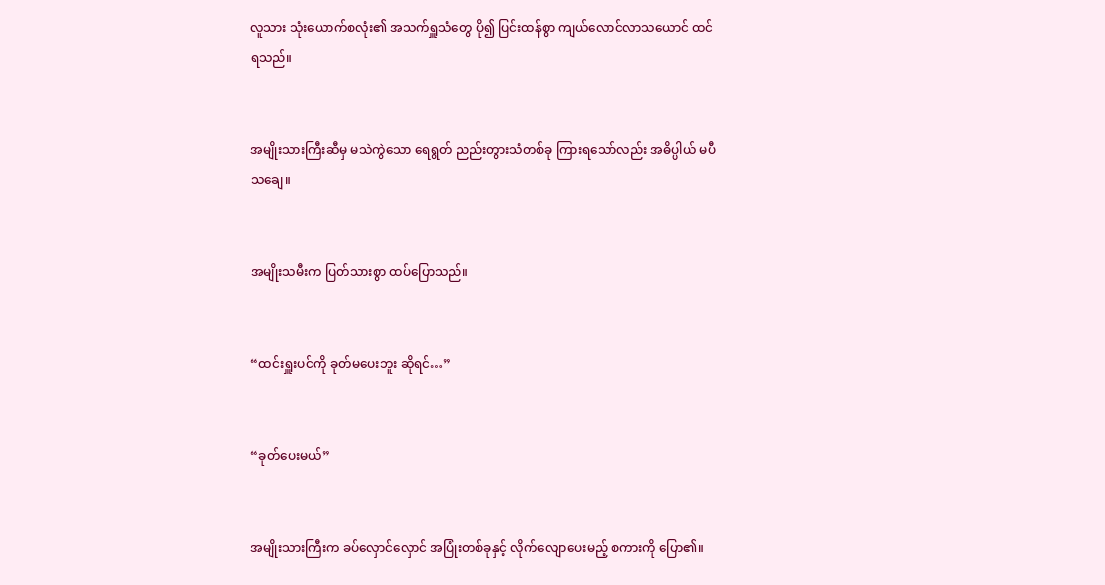လူသား သုံးယောက်စလုံး၏ အသက်ရှူသံတွေ ပို၍ ပြင်းထန်စွာ ကျယ်လောင်လာသယောင် ထင်ရသည်။


အမျိုးသားကြီးဆီမှ မသဲကွဲသော ရေရွတ် ညည်းတွားသံတစ်ခု ကြားရသော်လည်း အဓိပ္ပါယ် မပီသချေ။


အမျိုးသမီးက ပြတ်သားစွာ ထပ်ပြောသည်။


“ထင်းရှူးပင်ကို ခုတ်မပေးဘူး ဆိုရင်…”


“ခုတ်ပေးမယ်”


အမျိုးသားကြီးက ခပ်လှောင်လှောင် အပြုံးတစ်ခုနှင့် လိုက်လျောပေးမည့် စကားကို ပြော၏။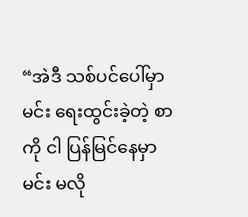“အဲဒီ သစ်ပင်ပေါ်မှာ မင်း ရေးထွင်းခဲ့တဲ့ စာကို ငါ ပြန်မြင်နေမှာ မင်း မလို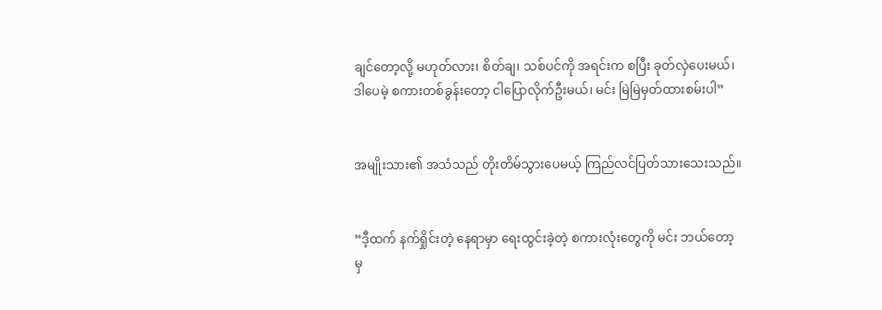ချင်တော့လို့ မဟုတ်လား၊ စိတ်ချ၊ သစ်ပင်ကို အရင်းက စပြီး ခုတ်လှဲပေးမယ်၊ ဒါပေမဲ့ စကားတစ်ခွန်းတော့ ငါပြောလိုက်ဦးမယ်၊ မင်း မြဲမြဲမှတ်ထားစမ်းပါ”


အမျိုးသား၏ အသံသည် တိုးတိမ်သွားပေမယ့် ကြည်လင်ပြတ်သားသေးသည်။


“ဒီ့ထက် နက်ရှိုင်းတဲ့ နေရာမှာ ရေးထွင်းခဲ့တဲ့ စကားလုံးတွေကို မင်း ဘယ်တော့မှ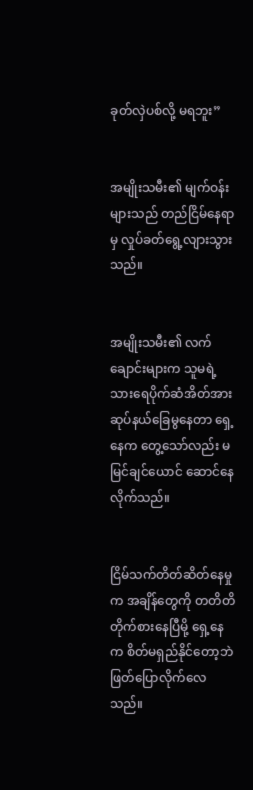ခုတ်လှဲပစ်လို့ မရဘူး”


အမျိုးသမီး၏ မျက်ဝန်းများသည် တည်ငြိမ်နေရာမှ လှုပ်ခတ်ရွေ့လျားသွားသည်။


အမျိုးသမီး၏ လက်ချောင်းများက သူမရဲ့ သားရေပိုက်ဆံအိတ်အား ဆုပ်နယ်ခြေမွနေတာ ရှေ့နေက တွေ့သော်လည်း မမြင်ချင်ယောင် ဆောင်နေလိုက်သည်။


ငြိမ်သက်တိတ်ဆိတ်နေမှုက အချိန်တွေကို တတိတိ တိုက်စားနေပြီမို့ ရှေ့နေက စိတ်မရှည်နိုင်တော့ဘဲ ဖြတ်ပြောလိုက်လေသည်။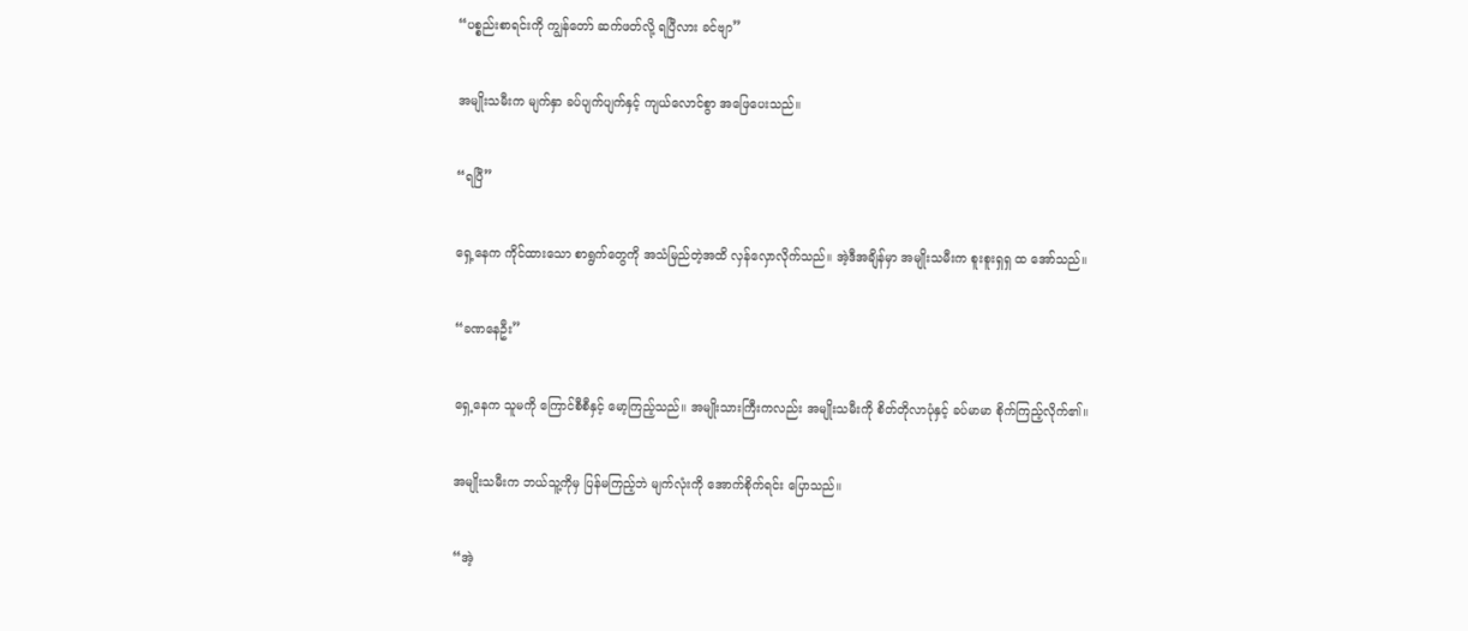“ပစ္စည်းစာရင်းကို ကျွန်တော် ဆက်ဖတ်လို့ ရပြီလား ခင်ဗျာ”


အမျိုးသမီးက မျက်နှာ ခပ်ပျက်ပျက်နှင့် ကျယ်လောင်စွာ အဖြေပေးသည်။


“ရပြီ”


ရှေ့နေက ကိုင်ထားသော စာရွက်တွေကို အသံမြည်တဲ့အထိ လှန်လှောလိုက်သည်။ အဲ့ဒီအချိန်မှာ အမျိုးသမီးက စူးစူးရှရှ ထ အော်သည်။


“ခဏနေဦး”


ရှေ့နေက သူမကို ကြောင်စီစီနှင့် မော့ကြည့်သည်။ အမျိုးသားကြီးကလည်း အမျိုးသမီးကို စိတ်တိုလာပုံနှင့် ခပ်မာမာ စိုက်ကြည့်လိုက်၏။


အမျိုးသမီးက ဘယ်သူ့ကိုမှ ပြန်မကြည့်ဘဲ မျက်လုံးကို အောက်စိုက်ရင်း ပြောသည်။


“အဲ့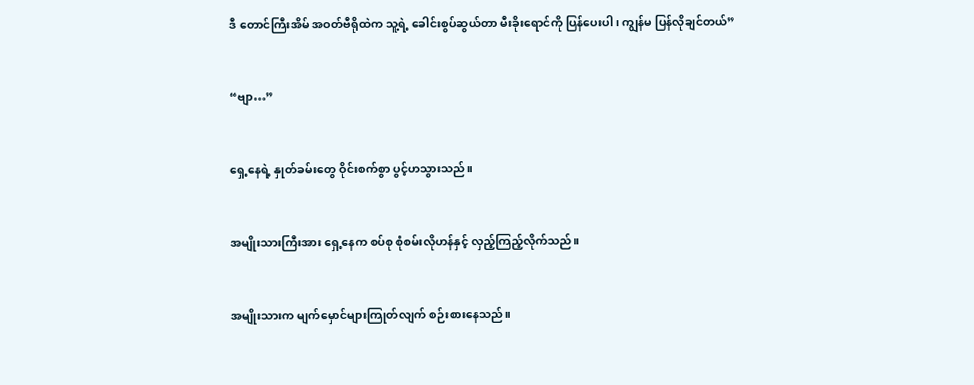ဒီ တောင်ကြီးအိမ် အဝတ်ဗီရိုထဲက သူ့ရဲ့ ခေါင်းစွပ်ဆွယ်တာ မီးခိုးရောင်ကို ပြန်ပေးပါ၊ ကျွန်မ ပြန်လိုချင်တယ်”


“ဗျာ…”


ရှေ့နေရဲ့ နှုတ်ခမ်းတွေ ဝိုင်းစက်စွာ ပွင့်ဟသွားသည်။


အမျိုးသားကြီးအား ရှေ့နေက စပ်စု စုံစမ်းလိုဟန်နှင့် လှည့်ကြည့်လိုက်သည်။


အမျိုးသားက မျက်မှောင်များကြုတ်လျက် စဉ်းစားနေသည်။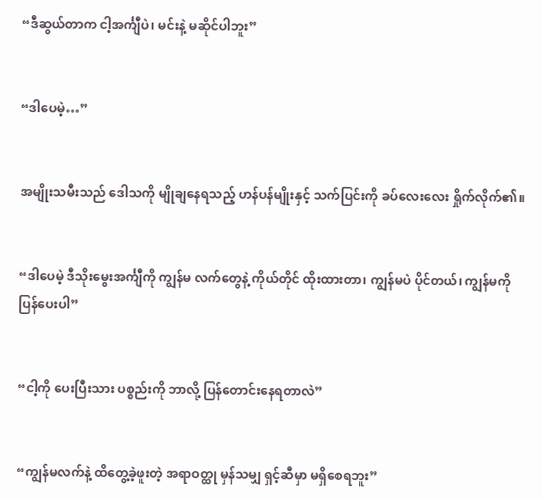“ဒီဆွယ်တာက ငါ့အင်္ကျီပဲ၊ မင်းနဲ့ မဆိုင်ပါဘူး”


“ဒါပေမဲ့…”


အမျိုးသမီးသည် ဒေါသကို မျိုချနေရသည့် ဟန်ပန်မျိုးနှင့် သက်ပြင်းကို ခပ်လေးလေး ရှိုက်လိုက်၏။


“ဒါပေမဲ့ ဒီသိုးမွေးအင်္ကျီကို ကျွန်မ လက်တွေနဲ့ ကိုယ်တိုင် ထိုးထားတာ၊ ကျွန်မပဲ ပိုင်တယ်၊ ကျွန်မကို ပြန်ပေးပါ”


“ငါ့ကို ပေးပြီးသား ပစ္စည်းကို ဘာလို့ ပြန်တောင်းနေရတာလဲ”


“ကျွန်မလက်နဲ့ ထိတွေ့ခဲ့ဖူးတဲ့ အရာဝတ္ထု မှန်သမျှ ရှင့်ဆီမှာ မရှိစေရဘူး”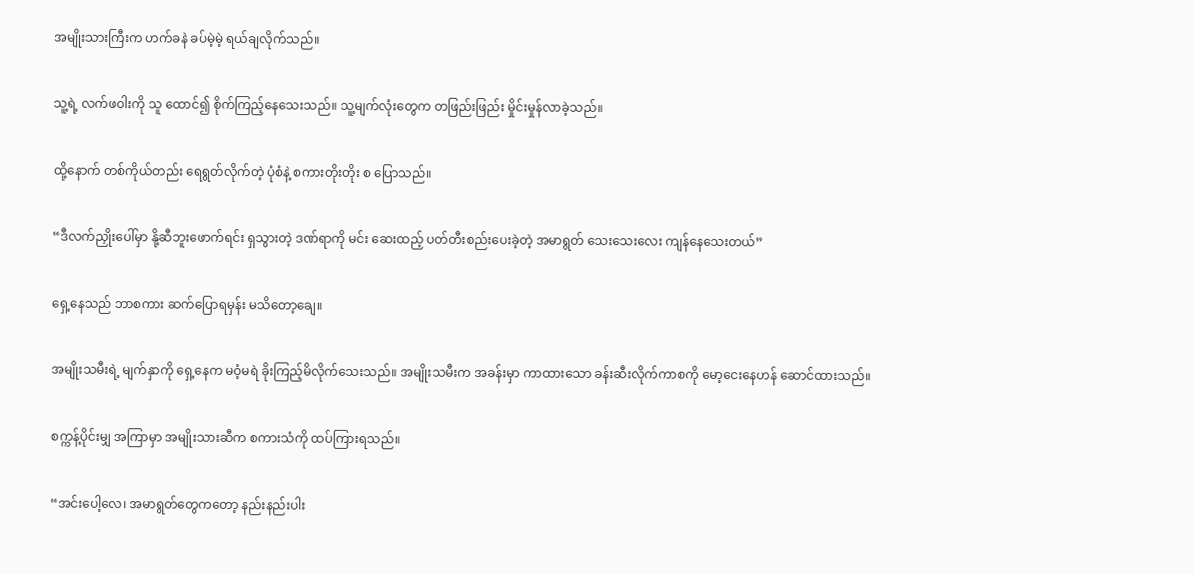အမျိုးသားကြီးက ဟက်ခနဲ ခပ်မဲ့မဲ့ ရယ်ချလိုက်သည်။


သူ့ရဲ့ လက်ဖဝါးကို သူ ထောင်၍ စိုက်ကြည့်နေသေးသည်။ သူ့မျက်လုံးတွေက တဖြည်းဖြည်း မှိုင်းမှုန်လာခဲ့သည်။


ထို့နောက် တစ်ကိုယ်တည်း ရေရွတ်လိုက်တဲ့ ပုံစံနဲ့ စကားတိုးတိုး စ ပြောသည်။


“ဒီလက်ညှိုးပေါ်မှာ နို့ဆီဘူးဖောက်ရင်း ရှသွားတဲ့ ဒဏ်ရာကို မင်း ဆေးထည့် ပတ်တီးစည်းပေးခဲ့တဲ့ အမာရွတ် သေးသေးလေး ကျန်နေသေးတယ်”


ရှေ့နေသည် ဘာစကား ဆက်ပြောရမှန်း မသိတော့ချေ။


အမျိုးသမီးရဲ့ မျက်နှာကို ရှေ့နေက မဝံ့မရဲ ခိုးကြည့်မိလိုက်သေးသည်။ အမျိုးသမီးက အခန်းမှာ ကာထားသော ခန်းဆီးလိုက်ကာစကို မော့ငေးနေဟန် ဆောင်ထားသည်။


စက္ကန့်ပိုင်းမျှ အကြာမှာ အမျိုးသားဆီက စကားသံကို ထပ်ကြားရသည်။


“အင်းပေါ့လေ၊ အမာရွတ်တွေကတော့ နည်းနည်းပါး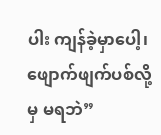ပါး ကျန်ခဲ့မှာပေါ့၊ ဖျောက်ဖျက်ပစ်လို့မှ မရဘဲ”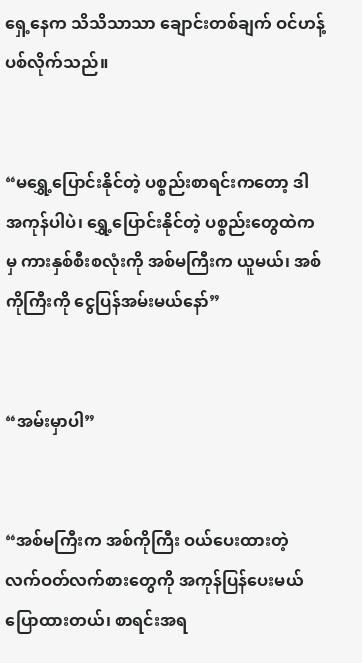ရှေ့နေက သိသိသာသာ ချောင်းတစ်ချက် ဝင်ဟန့်ပစ်လိုက်သည်။


“မရွှေ့ပြောင်းနိုင်တဲ့ ပစ္စည်းစာရင်းကတော့ ဒါ အကုန်ပါပဲ၊ ရွှေ့ပြောင်းနိုင်တဲ့ ပစ္စည်းတွေထဲကမှ ကားနှစ်စီးစလုံးကို အစ်မကြီးက ယူမယ်၊ အစ်ကိုကြီးကို ငွေပြန်အမ်းမယ်နော်”


“အမ်းမှာပါ”


“အစ်မကြီးက အစ်ကိုကြီး ဝယ်ပေးထားတဲ့ လက်ဝတ်လက်စားတွေကို အကုန်ပြန်ပေးမယ် ပြောထားတယ်၊ စာရင်းအရ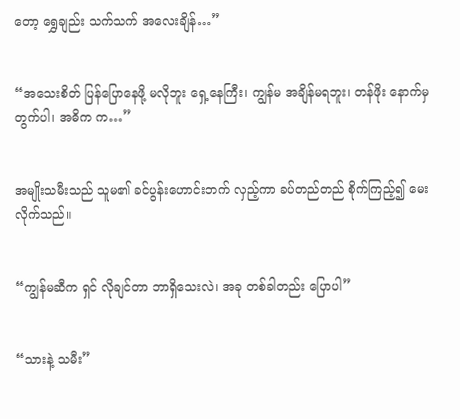တော့ ရွှေချည်း သက်သက် အလေးချိန်…”


“အသေးစိတ် ပြန်ပြောနေဖို့ မလိုဘူး ရှေ့နေကြီး၊ ကျွန်မ အချိန်မရဘူး၊ တန်ဖိုး နောက်မှ တွက်ပါ၊ အဓိက က…”


အမျိုးသမီးသည် သူမ၏ ခင်ပွန်းဟောင်းဘက် လှည့်ကာ ခပ်တည်တည် စိုက်ကြည့်၍ မေးလိုက်သည်။


“ကျွန်မဆီက ရှင် လိုချင်တာ ဘာရှိသေးလဲ၊ အခု တစ်ခါတည်း ပြောပါ”


“သားနဲ့ သမီး”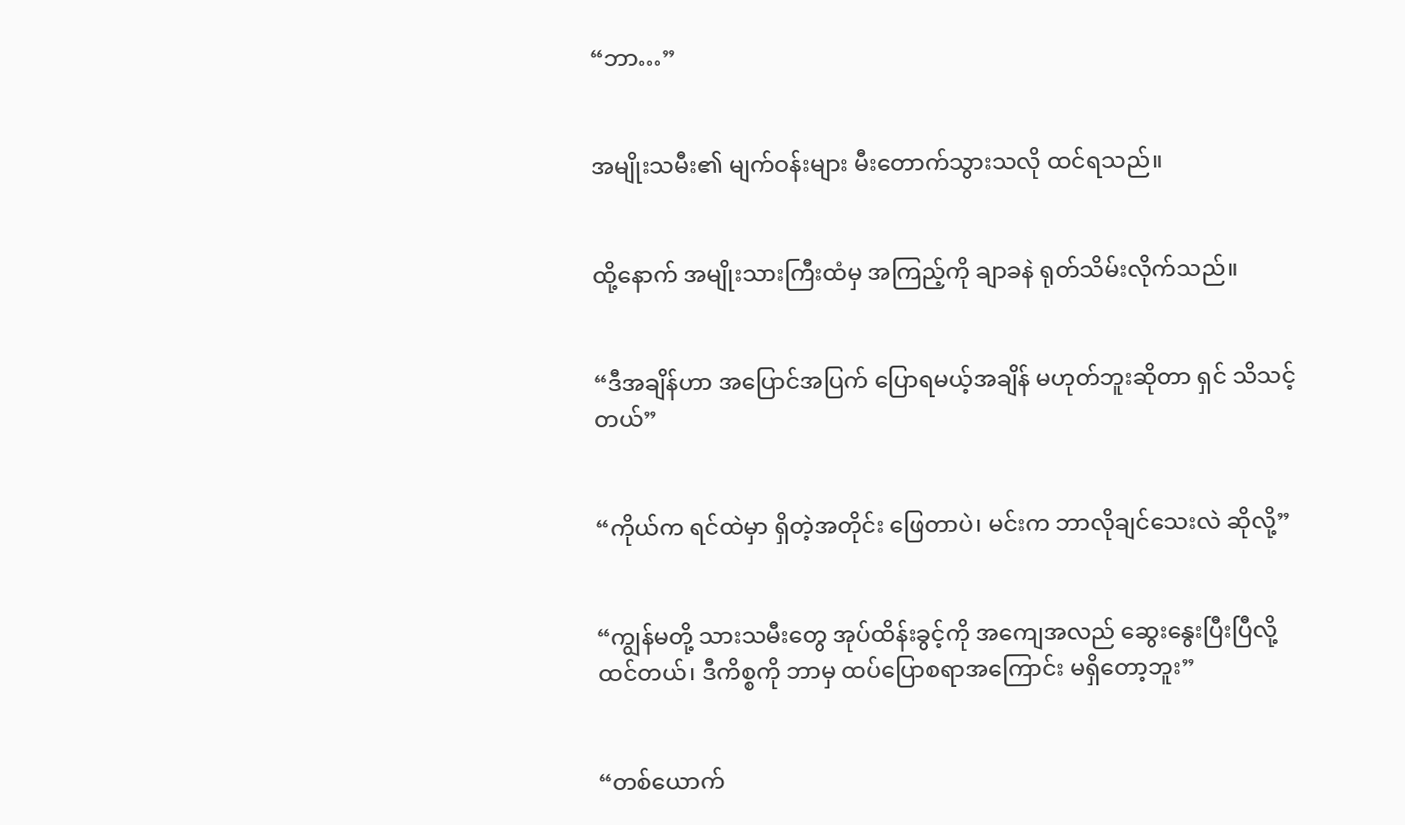“ဘာ…”


အမျိုးသမီး၏ မျက်ဝန်းများ မီးတောက်သွားသလို ထင်ရသည်။


ထို့နောက် အမျိုးသားကြီးထံမှ အကြည့်ကို ချာခနဲ ရုတ်သိမ်းလိုက်သည်။


“ဒီအချိန်ဟာ အပြောင်အပြက် ပြောရမယ့်အချိန် မဟုတ်ဘူးဆိုတာ ရှင် သိသင့်တယ်”


“ကိုယ်က ရင်ထဲမှာ ရှိတဲ့အတိုင်း ဖြေတာပဲ၊ မင်းက ဘာလိုချင်သေးလဲ ဆိုလို့”


“ကျွန်မတို့ သားသမီးတွေ အုပ်ထိန်းခွင့်ကို အကျေအလည် ဆွေးနွေးပြီးပြီလို့ ထင်တယ်၊ ဒီကိစ္စကို ဘာမှ ထပ်ပြောစရာအကြောင်း မရှိတော့ဘူး”


“တစ်ယောက်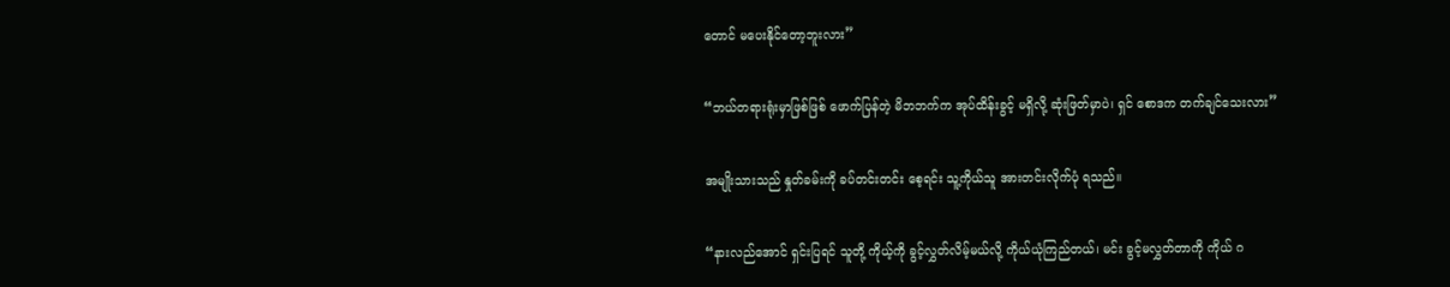တောင် မပေးနိုင်တော့ဘူးလား”


“ဘယ်တရားရုံးမှာဖြစ်ဖြစ် ဖောက်ပြန်တဲ့ မိဘဘက်က အုပ်ထိန်းခွင့် မရှိလို့ ဆုံးဖြတ်မှာပဲ၊ ရှင် စောဒက တက်ချင်သေးလား”


အမျိုးသားသည် နှုတ်ခမ်းကို ခပ်တင်းတင်း စေ့ရင်း သူ့ကိုယ်သူ အားတင်းလိုက်ပုံ ရသည်။


“နားလည်အောင် ရှင်းပြရင် သူတို့ ကိုယ့်ကို ခွင့်လွှတ်လိမ့်မယ်လို့ ကိုယ်ယုံကြည်တယ်၊ မင်း ခွင့်မလွှတ်တာကို ကိုယ် ဂ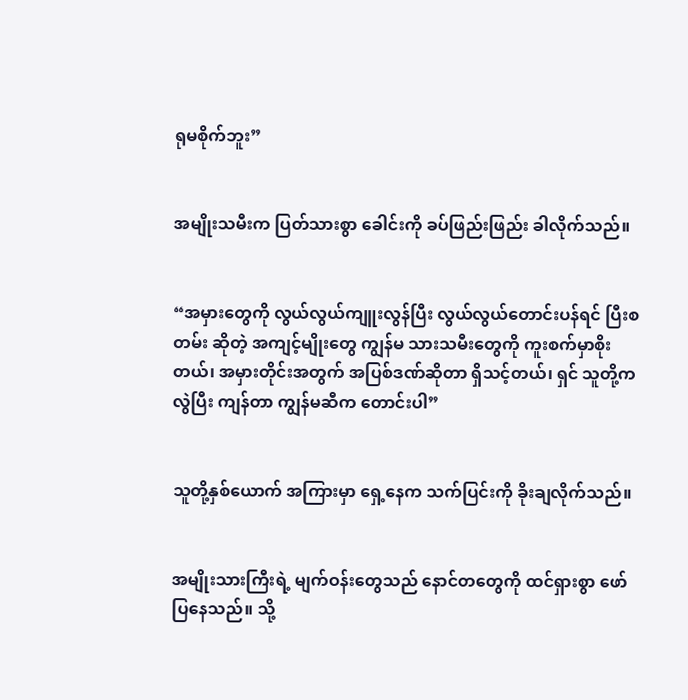ရုမစိုက်ဘူး”


အမျိုးသမီးက ပြတ်သားစွာ ခေါင်းကို ခပ်ဖြည်းဖြည်း ခါလိုက်သည်။


“အမှားတွေကို လွယ်လွယ်ကျူးလွန်ပြီး လွယ်လွယ်တောင်းပန်ရင် ပြီးစတမ်း ဆိုတဲ့ အကျင့်မျိုးတွေ ကျွန်မ သားသမီးတွေကို ကူးစက်မှာစိုးတယ်၊ အမှားတိုင်းအတွက် အပြစ်ဒဏ်ဆိုတာ ရှိသင့်တယ်၊ ရှင် သူတို့ကလွဲပြီး ကျန်တာ ကျွန်မဆီက တောင်းပါ”


သူတို့နှစ်ယောက် အကြားမှာ ရှေ့နေက သက်ပြင်းကို ခိုးချလိုက်သည်။


အမျိုးသားကြီးရဲ့ မျက်ဝန်းတွေသည် နောင်တတွေကို ထင်ရှားစွာ ဖော်ပြနေသည်။ သို့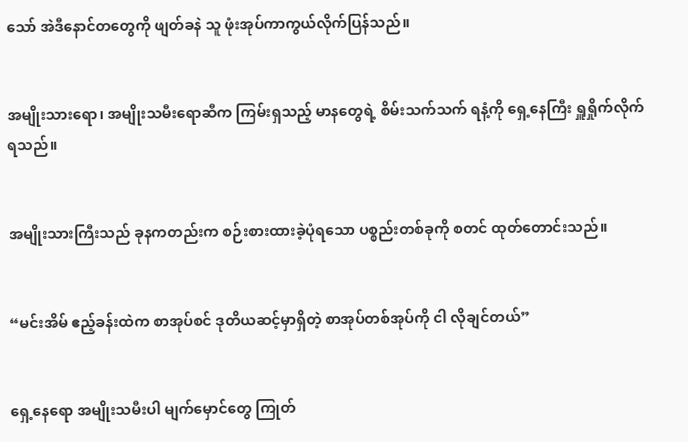သော် အဲဒီနောင်တတွေကို ဖျတ်ခနဲ သူ ဖုံးအုပ်ကာကွယ်လိုက်ပြန်သည်။


အမျိုးသားရော၊ အမျိုးသမီးရောဆီက ကြမ်းရှသည့် မာနတွေရဲ့ စိမ်းသက်သက် ရနံ့ကို ရှေ့နေကြီး ရှူရှိုက်လိုက်ရသည်။


အမျိုးသားကြီးသည် ခုနကတည်းက စဉ်းစားထားခဲ့ပုံရသော ပစ္စည်းတစ်ခုကို စတင် ထုတ်တောင်းသည်။


“မင်းအိမ် ဧည့်ခန်းထဲက စာအုပ်စင် ဒုတိယဆင့်မှာရှိတဲ့ စာအုပ်တစ်အုပ်ကို ငါ လိုချင်တယ်”


ရှေ့နေရော အမျိုးသမီးပါ မျက်မှောင်တွေ ကြုတ်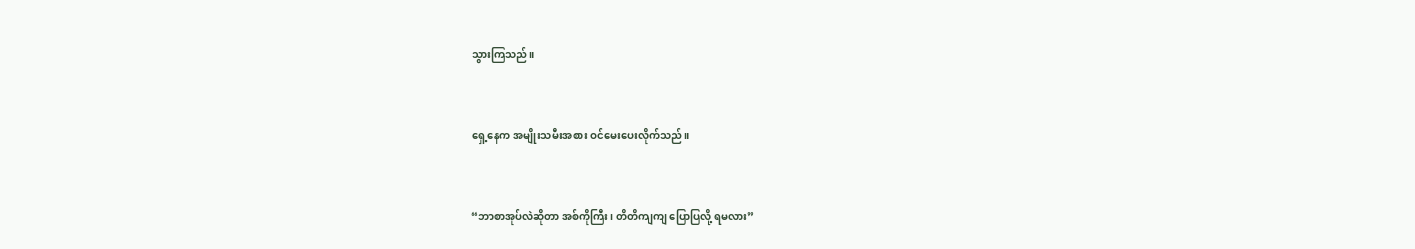သွားကြသည်။


ရှေ့နေက အမျိုးသမီးအစား ဝင်မေးပေးလိုက်သည်။


“ဘာစာအုပ်လဲဆိုတာ အစ်ကိုကြီး၊ တိတိကျကျ ပြောပြလို့ ရမလား”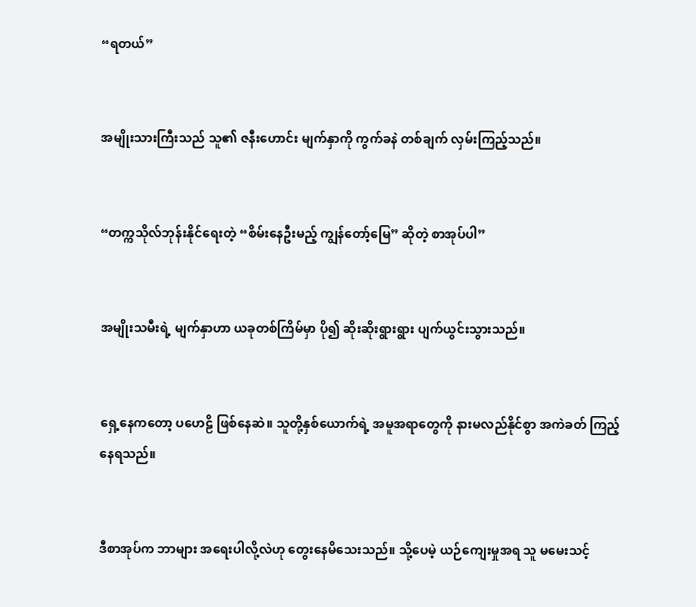“ရတယ်”


အမျိုးသားကြီးသည် သူ၏ ဇနီးဟောင်း မျက်နှာကို ကွက်ခနဲ တစ်ချက် လှမ်းကြည့်သည်။


“တက္ကသိုလ်ဘုန်းနိုင်ရေးတဲ့ “စိမ်းနေဦးမည့် ကျွန်တော့်မြေ” ဆိုတဲ့ စာအုပ်ပါ”


အမျိုးသမီးရဲ့ မျက်နှာဟာ ယခုတစ်ကြိမ်မှာ ပို၍ ဆိုးဆိုးရွားရွား ပျက်ယွင်းသွားသည်။


ရှေ့နေကတော့ ပဟေဠိ ဖြစ်နေဆဲ။ သူတို့နှစ်ယောက်ရဲ့ အမူအရာတွေကို နားမလည်နိုင်စွာ အကဲခတ် ကြည့်နေရသည်။


ဒီစာအုပ်က ဘာများ အရေးပါလို့လဲဟု တွေးနေမိသေးသည်။ သို့ပေမဲ့ ယဉ်ကျေးမှုအရ သူ မမေးသင့်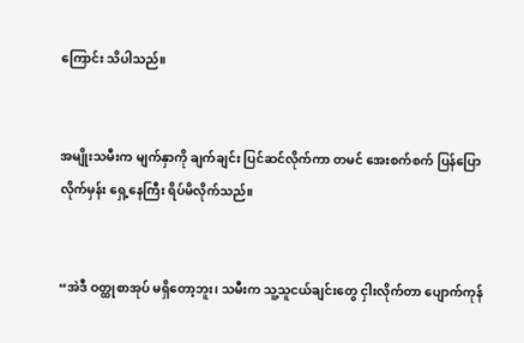ကြောင်း သိပါသည်။


အမျိုးသမီးက မျက်နှာကို ချက်ချင်း ပြင်ဆင်လိုက်ကာ တမင် အေးစက်စက် ပြန်ပြောလိုက်မှန်း ရှေ့နေကြီး ရိပ်မိလိုက်သည်။


“အဲဒီ ဝတ္ထုစာအုပ် မရှိတော့ဘူး၊ သမီးက သူ့သူငယ်ချင်းတွေ ငှါးလိုက်တာ ပျောက်ကုန်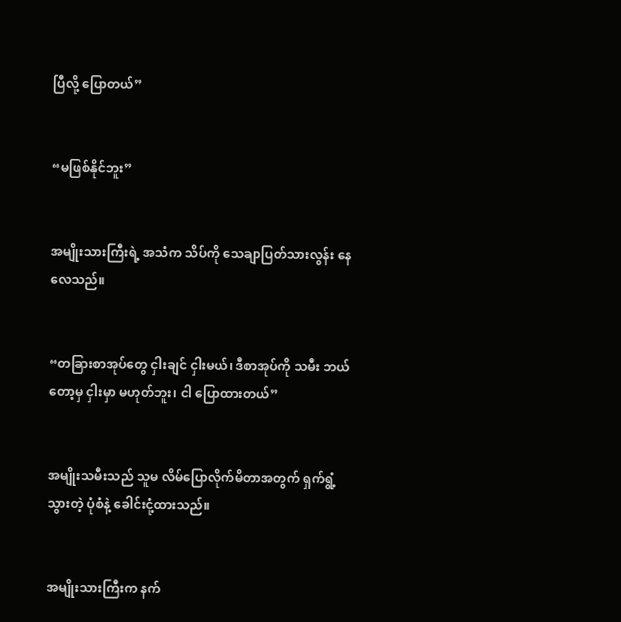ပြီလို့ ပြောတယ်”


“မဖြစ်နိုင်ဘူး”


အမျိုးသားကြီးရဲ့ အသံက သိပ်ကို သေချာပြတ်သားလွန်း နေလေသည်။


“တခြားစာအုပ်တွေ ငှါးချင် ငှါးမယ်၊ ဒီစာအုပ်ကို သမီး ဘယ်တော့မှ ငှါးမှာ မဟုတ်ဘူး၊ ငါ ပြောထားတယ်”


အမျိုးသမီးသည် သူမ လိမ်ပြောလိုက်မိတာအတွက် ရှက်ရွံ့သွားတဲ့ ပုံစံနဲ့ ခေါင်းငုံ့ထားသည်။


အမျိုးသားကြီးက နက်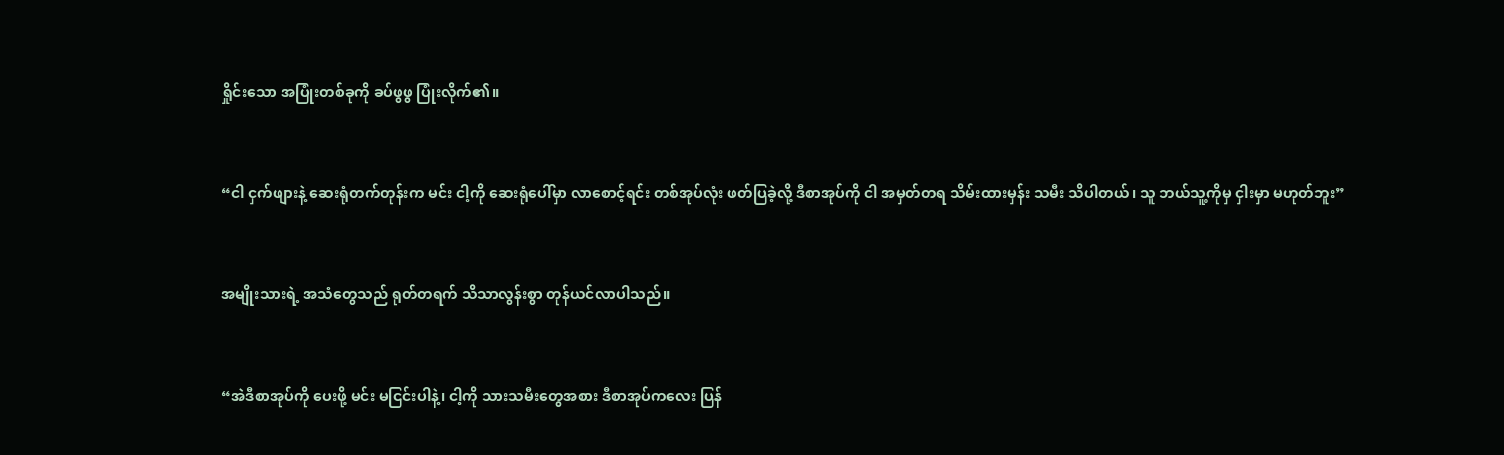ရှိုင်းသော အပြုံးတစ်ခုကို ခပ်ဖွဖွ ပြုံးလိုက်၏။


“ငါ ငှက်ဖျားနဲ့ ဆေးရုံတက်တုန်းက မင်း ငါ့ကို ဆေးရုံပေါ်မှာ လာစောင့်ရင်း တစ်အုပ်လုံး ဖတ်ပြခဲ့လို့ ဒီစာအုပ်ကို ငါ အမှတ်တရ သိမ်းထားမှန်း သမီး သိပါတယ်၊ သူ ဘယ်သူ့ကိုမှ ငှါးမှာ မဟုတ်ဘူး”


အမျိုးသားရဲ့ အသံတွေသည် ရုတ်တရက် သိသာလွန်းစွာ တုန်ယင်လာပါသည်။


“အဲဒီစာအုပ်ကို ပေးဖို့ မင်း မငြင်းပါနဲ့၊ ငါ့ကို သားသမီးတွေအစား ဒီစာအုပ်ကလေး ပြန်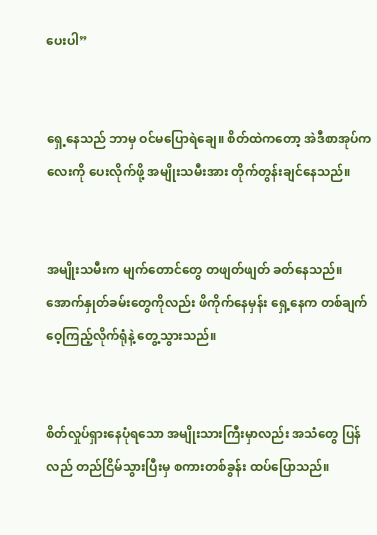ပေးပါ”


ရှေ့နေသည် ဘာမှ ဝင်မပြောရဲချေ။ စိတ်ထဲကတော့ အဲဒီစာအုပ်ကလေးကို ပေးလိုက်ဖို့ အမျိုးသမီးအား တိုက်တွန်းချင်နေသည်။


အမျိုးသမီးက မျက်တောင်တွေ တဖျတ်ဖျတ် ခတ်နေသည်။ အောက်နှုတ်ခမ်းတွေကိုလည်း ဖိကိုက်နေမှန်း ရှေ့နေက တစ်ချက် ဝေ့ကြည့်လိုက်ရုံနဲ့ တွေ့သွားသည်။


စိတ်လှုပ်ရှားနေပုံရသော အမျိုးသားကြီးမှာလည်း အသံတွေ ပြန်လည် တည်ငြိမ်သွားပြီးမှ စကားတစ်ခွန်း ထပ်ပြောသည်။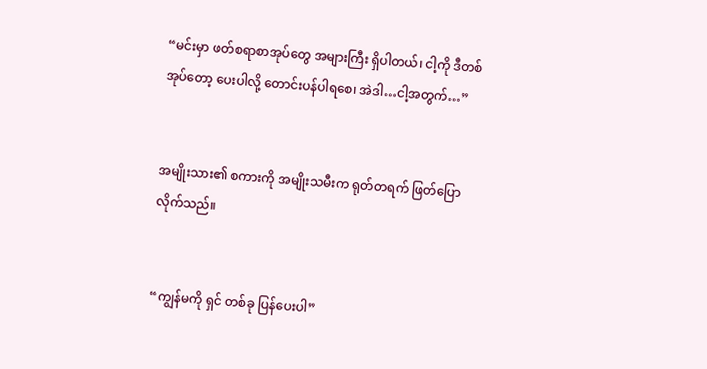“မင်းမှာ ဖတ်စရာစာအုပ်တွေ အများကြီး ရှိပါတယ်၊ ငါ့ကို ဒီတစ်အုပ်တော့ ပေးပါလို့ တောင်းပန်ပါရစေ၊ အဲဒါ…ငါ့အတွက်…”


အမျိုးသား၏ စကားကို အမျိုးသမီးက ရုတ်တရက် ဖြတ်ပြောလိုက်သည်။


“ကျွန်မကို ရှင် တစ်ခု ပြန်ပေးပါ”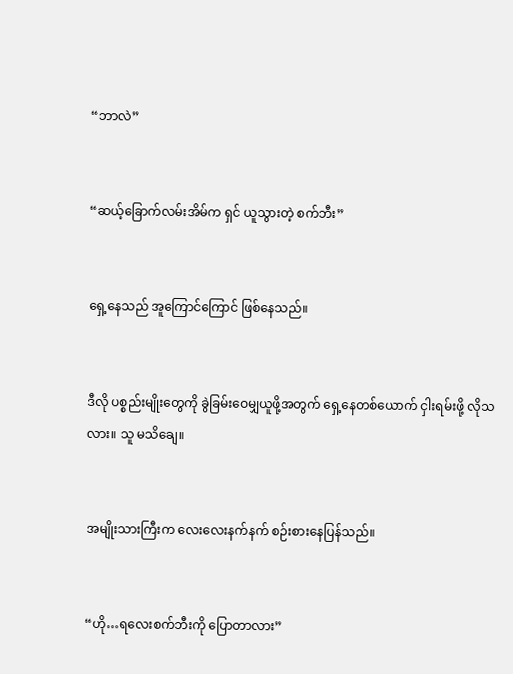“ဘာလဲ”


“ဆယ့်ခြောက်လမ်းအိမ်က ရှင် ယူသွားတဲ့ စက်ဘီး”


ရှေ့နေသည် အူကြောင်ကြောင် ဖြစ်နေသည်။


ဒီလို ပစ္စည်းမျိုးတွေကို ခွဲခြမ်းဝေမျှယူဖို့အတွက် ရှေ့နေတစ်ယောက် ငှါးရမ်းဖို့ လိုသလား။ သူ မသိချေ။


အမျိုးသားကြီးက လေးလေးနက်နက် စဉ်းစားနေပြန်သည်။


“ဟို…ရလေးစက်ဘီးကို ပြောတာလား”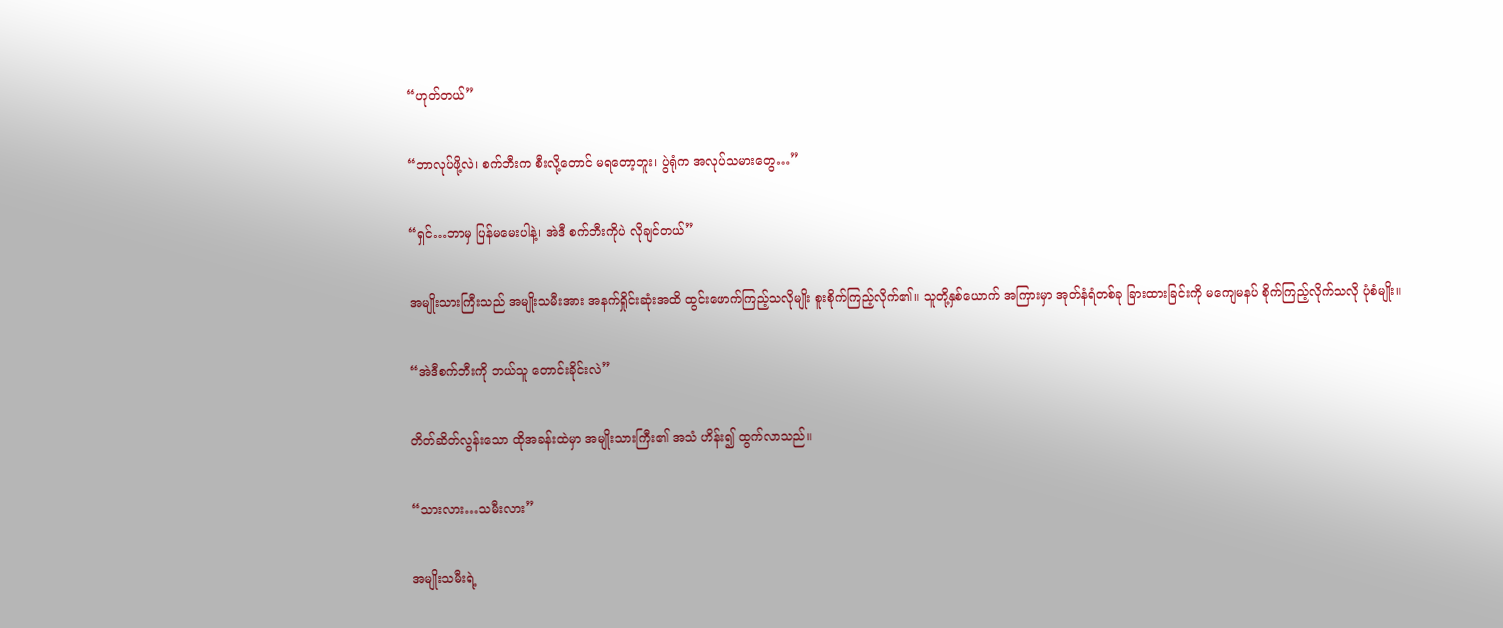“ဟုတ်တယ်”


“ဘာလုပ်ဖို့လဲ၊ စက်ဘီးက စီးလို့တောင် မရတော့ဘူး၊ ပွဲရုံက အလုပ်သမားတွေ…”


“ရှင်…ဘာမှ ပြန်မမေးပါနဲ့၊ အဲဒီ စက်ဘီးကိုပဲ လိုချင်တယ်”


အမျိုးသားကြီးသည် အမျိုးသမီးအား အနက်ရှိုင်းဆုံးအထိ ထွင်းဖောက်ကြည့်သလိုမျိုး စူးစိုက်ကြည့်လိုက်၏။ သူတို့နှစ်ယောက် အကြားမှာ အုတ်နံရံတစ်ခု ခြားထားခြင်းကို မကျေမနပ် စိုက်ကြည့်လိုက်သလို ပုံစံမျိုး။


“အဲဒီစက်ဘီးကို ဘယ်သူ တောင်းခိုင်းလဲ”


တိတ်ဆိတ်လွန်းသော ထိုအခန်းထဲမှာ အမျိုးသားကြီး၏ အသံ ဟိန်း၍ ထွက်လာသည်။


“သားလား…သမီးလား”


အမျိုးသမီးရဲ့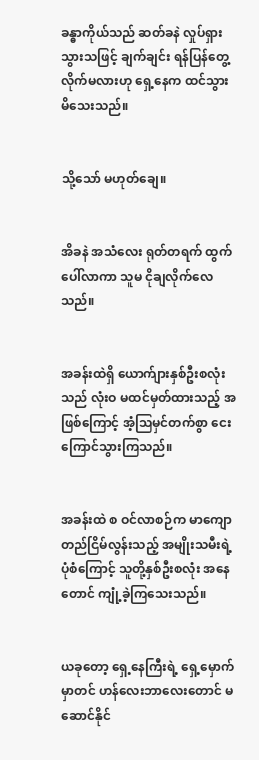ခန္ဓာကိုယ်သည် ဆတ်ခနဲ လှုပ်ရှားသွားသဖြင့် ချက်ချင်း ရန်ပြန်တွေ့လိုက်မလားဟု ရှေ့နေက ထင်သွားမိသေးသည်။


သို့သော် မဟုတ်ချေ။


အိခနဲ အသံလေး ရုတ်တရက် ထွက်ပေါ်လာကာ သူမ ငိုချလိုက်လေသည်။


အခန်းထဲရှိ ယောက်ျားနှစ်ဦးစလုံးသည် လုံးဝ မထင်မှတ်ထားသည့် အဖြစ်ကြောင့် အံ့သြမှင်တက်စွာ ငေးကြောင်သွားကြသည်။


အခန်းထဲ စ ဝင်လာစဉ်က မာကျောတည်ငြိမ်လွန်းသည့် အမျိုးသမီးရဲ့ ပုံစံကြောင့် သူတို့နှစ်ဦးစလုံး အနေတောင် ကျုံ့ခဲ့ကြသေးသည်။


ယခုတော့ ရှေ့နေကြီးရဲ့ ရှေ့မှောက်မှာတင် ဟန်လေးဘာလေးတောင် မဆောင်နိုင်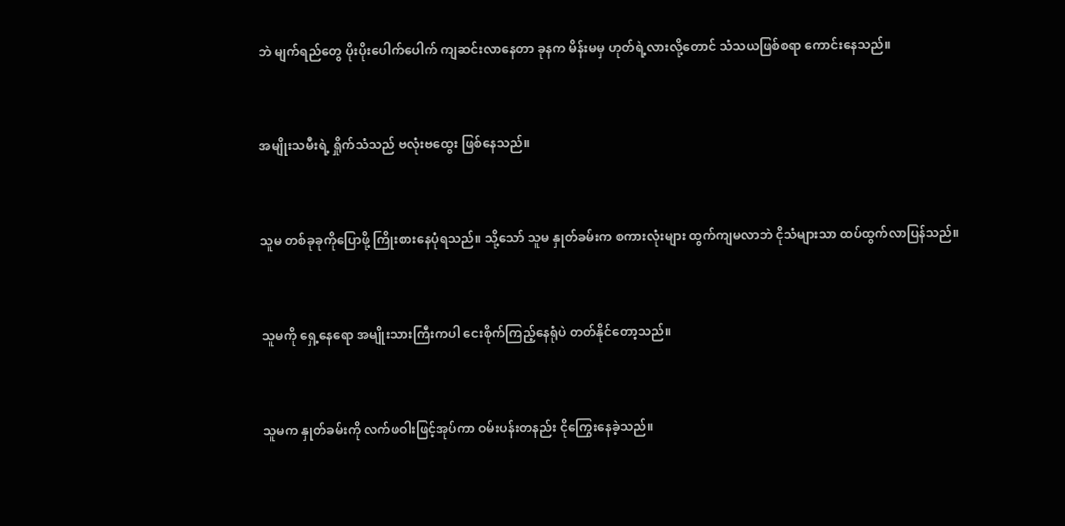ဘဲ မျက်ရည်တွေ ပိုးပိုးပေါက်ပေါက် ကျဆင်းလာနေတာ ခုနက မိန်းမမှ ဟုတ်ရဲ့လားလို့တောင် သံသယဖြစ်စရာ ကောင်းနေသည်။


အမျိုးသမီးရဲ့ ရှိုက်သံသည် ဗလုံးဗထွေး ဖြစ်နေသည်။


သူမ တစ်ခုခုကိုပြောဖို့ ကြိုးစားနေပုံရသည်။ သို့သော် သူမ နှုတ်ခမ်းက စကားလုံးများ ထွက်ကျမလာဘဲ ငိုသံများသာ ထပ်ထွက်လာပြန်သည်။


သူမကို ရှေ့နေရော အမျိုးသားကြီးကပါ ငေးစိုက်ကြည့်နေရုံပဲ တတ်နိုင်တော့သည်။


သူမက နှုတ်ခမ်းကို လက်ဖဝါးဖြင့်အုပ်ကာ ဝမ်းပန်းတနည်း ငိုကြွေးနေခဲ့သည်။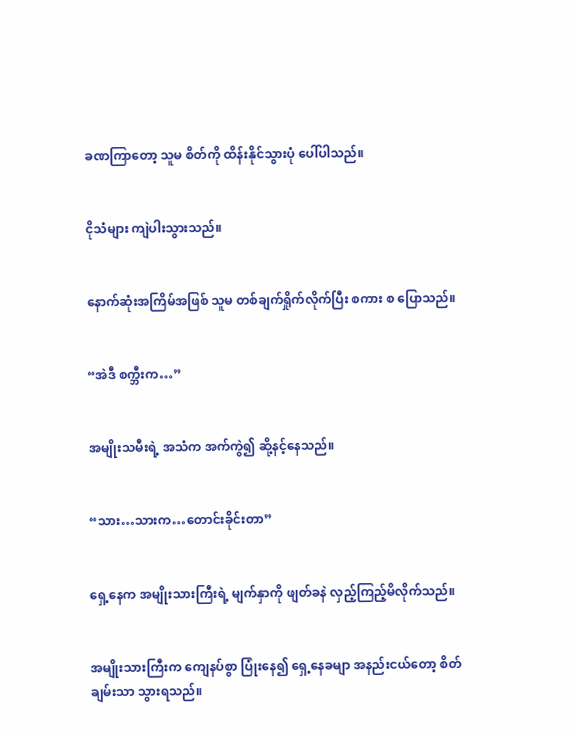ခဏကြာတော့ သူမ စိတ်ကို ထိန်းနိုင်သွားပုံ ပေါ်ပါသည်။


ငိုသံများ ကျဲပါးသွားသည်။


နောက်ဆုံးအကြိမ်အဖြစ် သူမ တစ်ချက်ရှိုက်လိုက်ပြီး စကား စ ပြောသည်။


“အဲဒီ စက္ဘီးက…”


အမျိုးသမီးရဲ့ အသံက အက်ကွဲ၍ ဆို့နင့်နေသည်။


“သား…သားက…တောင်းခိုင်းတာ”


ရှေ့နေက အမျိုးသားကြီးရဲ့ မျက်နှာကို ဖျတ်ခနဲ လှည့်ကြည့်မိလိုက်သည်။


အမျိုးသားကြီးက ကျေနပ်စွာ ပြုံးနေ၍ ရှေ့နေခမျာ အနည်းငယ်တော့ စိတ်ချမ်းသာ သွားရသည်။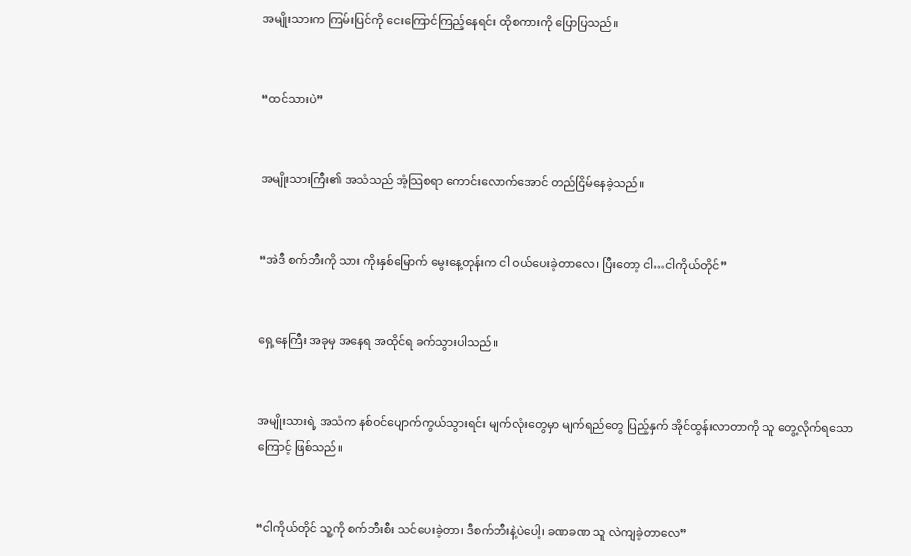အမျိုးသားက ကြမ်းပြင်ကို ငေးကြောင်ကြည့်နေရင်း ထိုစကားကို ပြောပြသည်။


“ထင်သားပဲ”


အမျိုးသားကြီး၏ အသံသည် အံ့သြစရာ ကောင်းလောက်အောင် တည်ငြိမ်နေခဲ့သည်။


“အဲဒီ စက်ဘီးကို သား ကိုးနှစ်မြောက် မွေးနေ့တုန်းက ငါ ဝယ်ပေးခဲ့တာလေ၊ ပြီးတော့ ငါ…ငါကိုယ်တိုင်”


ရှေ့နေကြီး အခုမှ အနေရ အထိုင်ရ ခက်သွားပါသည်။


အမျိုးသားရဲ့ အသံက နစ်ဝင်ပျောက်ကွယ်သွားရင်း မျက်လုံးတွေမှာ မျက်ရည်တွေ ပြည့်နှက် အိုင်ထွန်းလာတာကို သူ တွေ့လိုက်ရသောကြောင့် ဖြစ်သည်။


“ငါကိုယ်တိုင် သူ့ကို စက်ဘီးစီး သင်ပေးခဲ့တာ၊ ဒီစက်ဘီးနဲ့ပဲပေါ့၊ ခဏခဏ သူ လဲကျခဲ့တာလေ”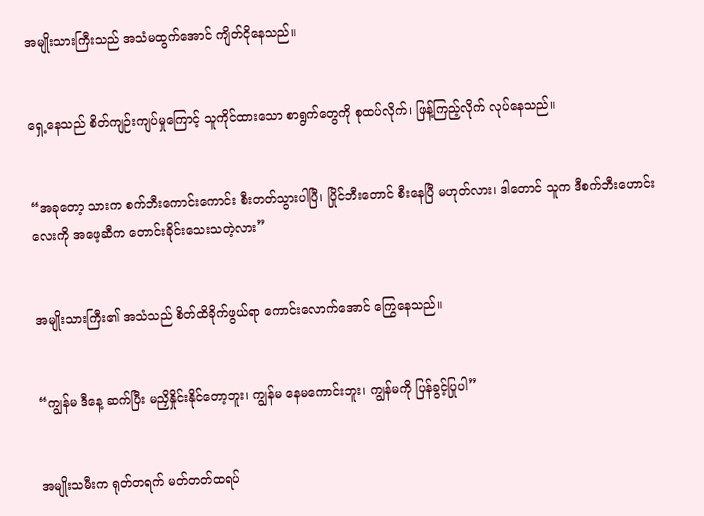အမျိုးသားကြီးသည် အသံမထွက်အောင် ကျိတ်ငိုနေသည်။


ရှေ့နေသည် စိတ်ကျဉ်းကျပ်မှုကြောင့် သူကိုင်ထားသော စာရွက်တွေကို စုထပ်လိုက်၊ ဖြန့်ကြည့်လိုက် လုပ်နေသည်။


“အခုတော့ သားက စက်ဘီးကောင်းကောင်း စီးတတ်သွားပါပြီ၊ ပြိုင်ဘီးတောင် စီးနေပြီ မဟုတ်လား၊ ဒါတောင် သူက ဒီစက်ဘီးဟောင်းလေးကို အဖေ့ဆီက တောင်းခိုင်းသေးသတဲ့လား”


အမျိုးသားကြီး၏ အသံသည် စိတ်ထိခိုက်ဖွယ်ရာ ကောင်းလောက်အောင် ကြွေနေသည်။


“ကျွန်မ ဒီနေ့ ဆက်ပြီး မညှိနှိုင်းနိုင်တော့ဘူး၊ ကျွန်မ နေမကောင်းဘူး၊ ကျွန်မကို ပြန်ခွင့်ပြုပါ”


အမျိုးသမီးက ရုတ်တရက် မတ်တတ်ထရပ်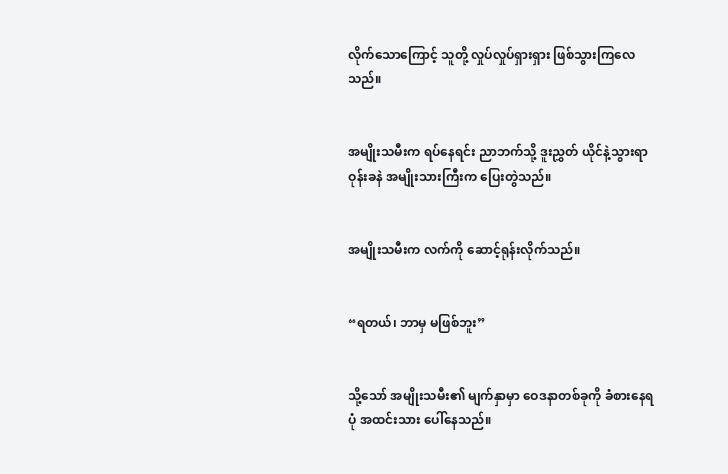လိုက်သောကြောင့် သူတို့ လှုပ်လှုပ်ရှားရှား ဖြစ်သွားကြလေသည်။


အမျိုးသမီးက ရပ်နေရင်း ညာဘက်သို့ ဒူးညွှတ် ယိုင်နဲ့သွားရာ ဝုန်းခနဲ အမျိုးသားကြီးက ပြေးတွဲသည်။


အမျိုးသမီးက လက်ကို ဆောင့်ရုန်းလိုက်သည်။


“ရတယ်၊ ဘာမှ မဖြစ်ဘူး”


သို့သော် အမျိုးသမီး၏ မျက်နှာမှာ ဝေဒနာတစ်ခုကို ခံစားနေရပုံ အထင်းသား ပေါ်နေသည်။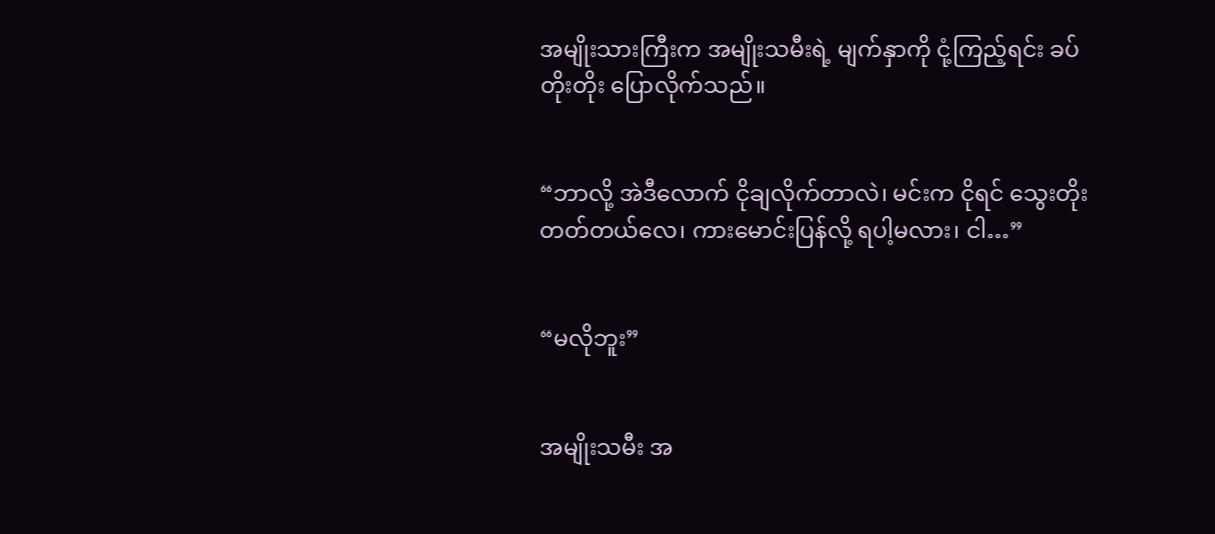အမျိုးသားကြီးက အမျိုးသမီးရဲ့ မျက်နှာကို ငုံ့ကြည့်ရင်း ခပ်တိုးတိုး ပြောလိုက်သည်။


“ဘာလို့ အဲဒီလောက် ငိုချလိုက်တာလဲ၊ မင်းက ငိုရင် သွေးတိုးတတ်တယ်လေ၊ ကားမောင်းပြန်လို့ ရပါ့မလား၊ ငါ…”


“မလိုဘူး”


အမျိုးသမီး အ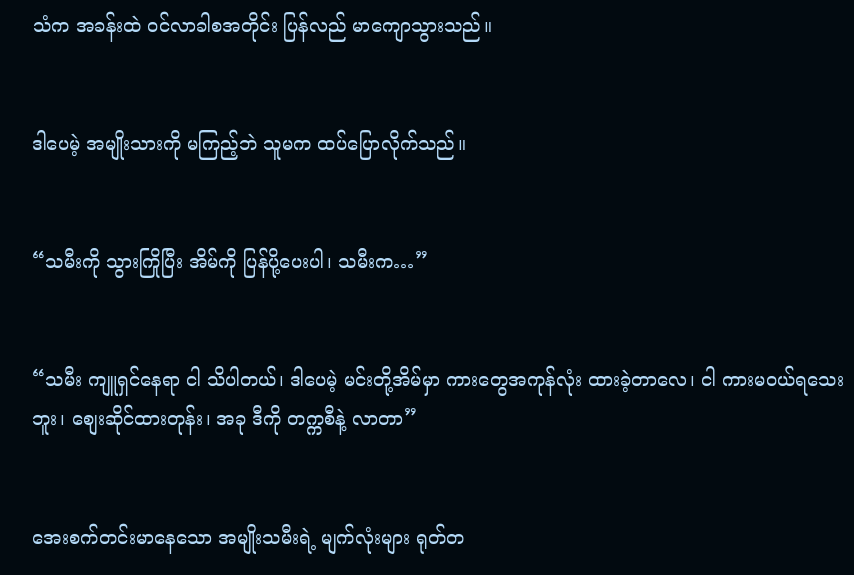သံက အခန်းထဲ ဝင်လာခါစအတိုင်း ပြန်လည် မာကျောသွားသည်။


ဒါပေမဲ့ အမျိုးသားကို မကြည့်ဘဲ သူမက ထပ်ပြောလိုက်သည်။


“သမီးကို သွားကြိုပြီး အိမ်ကို ပြန်ပို့ပေးပါ၊ သမီးက…”


“သမီး ကျူရှင်နေရာ ငါ သိပါတယ်၊ ဒါပေမဲ့ မင်းတို့အိမ်မှာ ကားတွေအကုန်လုံး ထားခဲ့တာလေ၊ ငါ ကားမဝယ်ရသေးဘူး၊ စျေးဆိုင်ထားတုန်း၊ အခု ဒီကို တက္ကစီနဲ့ လာတာ”


အေးစက်တင်းမာနေသော အမျိုးသမီးရဲ့ မျက်လုံးများ ရုတ်တ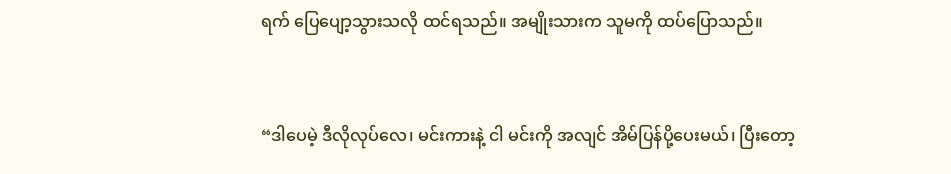ရက် ပြေပျော့သွားသလို ထင်ရသည်။ အမျိုးသားက သူမကို ထပ်ပြောသည်။


“ဒါပေမဲ့ ဒီလိုလုပ်လေ၊ မင်းကားနဲ့ ငါ မင်းကို အလျင် အိမ်ပြန်ပို့ပေးမယ်၊ ပြီးတော့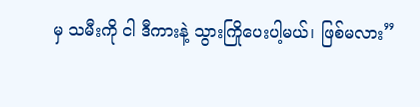မှ သမီးကို ငါ ဒီကားနဲ့ သွားကြိုပေးပါ့မယ်၊ ဖြစ်မလား”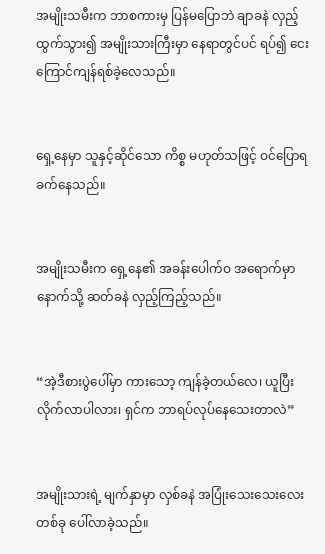အမျိုးသမီးက ဘာစကားမှ ပြန်မပြောဘဲ ချာခနဲ လှည့်ထွက်သွား၍ အမျိုးသားကြီးမှာ နေရာတွင်ပင် ရပ်၍ ငေးကြောင်ကျန်ရစ်ခဲ့လေသည်။


ရှေ့နေမှာ သူနှင့်ဆိုင်သော ကိစ္စ မဟုတ်သဖြင့် ဝင်ပြောရ ခက်နေသည်။


အမျိုးသမီးက ရှေ့နေ၏ အခန်းပေါက်ဝ အရောက်မှာ နောက်သို့ ဆတ်ခနဲ လှည့်ကြည့်သည်။


“အဲ့ဒီစားပွဲပေါ်မှာ ကားသော့ ကျန်ခဲ့တယ်လေ၊ ယူပြီး လိုက်လာပါလား၊ ရှင်က ဘာရပ်လုပ်နေသေးတာလဲ”


အမျိုးသားရဲ့ မျက်နှာမှာ လှစ်ခနဲ အပြုံးသေးသေးလေးတစ်ခု ပေါ်လာခဲ့သည်။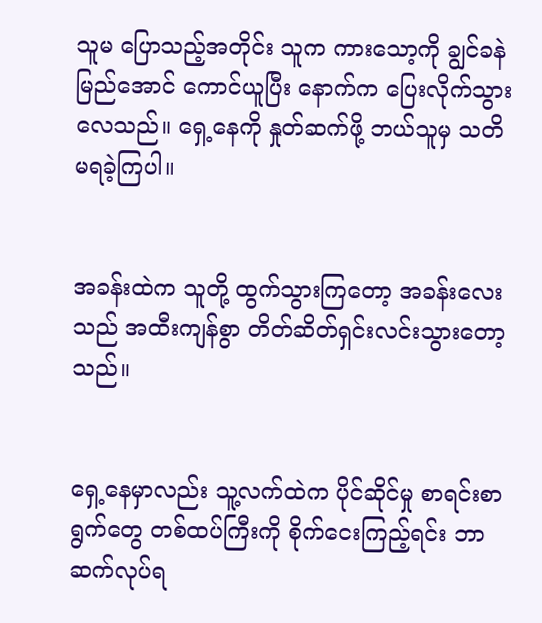သူမ ပြောသည့်အတိုင်း သူက ကားသော့ကို ချွင်ခနဲ မြည်အောင် ကောင်ယူပြီး နောက်က ပြေးလိုက်သွားလေသည်။ ရှေ့နေကို နှုတ်ဆက်ဖို့ ဘယ်သူမှ သတိမရခဲ့ကြပါ။


အခန်းထဲက သူတို့ ထွက်သွားကြတော့ အခန်းလေးသည် အထီးကျန်စွာ တိတ်ဆိတ်ရှင်းလင်းသွားတော့သည်။


ရှေ့နေမှာလည်း သူ့လက်ထဲက ပိုင်ဆိုင်မှု စာရင်းစာရွက်တွေ တစ်ထပ်ကြီးကို စိုက်ငေးကြည့်ရင်း ဘာဆက်လုပ်ရ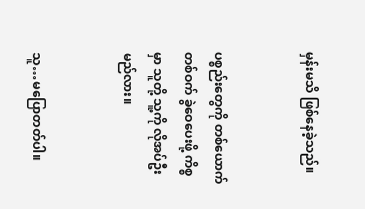မှန်းမသိ ဖြစ်နေခဲ့သည်။


ပစ္စည်းတွေကို တစ်ယောက်တစ်ဝက် ခွဲဝေပေးဖို့ ကိစ္စမှာ သူတို့ သူ့ကို လိုအပ်ဦးမည်လား။


သူ…မပြောတတ်ပါ။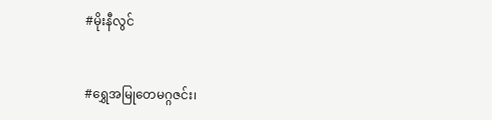#မိုးနီလွင်


#ရွှေအမြုတေမဂ္ဂဇင်း၊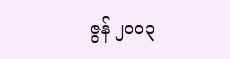ဇွန် ၂ဝဝ၃